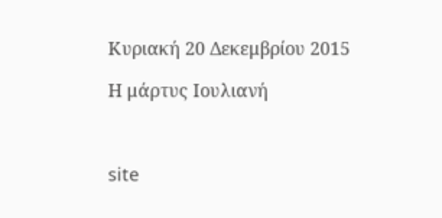Κυριακή 20 Δεκεμβρίου 2015

Η μάρτυς Ιουλιανή



site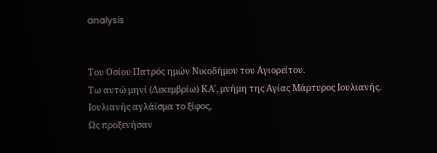analysis


Του Οσίου Πατρός ημών Νικοδήμου του Αγιορείτου.
Τω αυτώ μηνί (Δεκεμβρίω) ΚΑ΄, μνήμη της Αγίας Μάρτυρος Ιουλιανής.
Ιουλιανής αγλάϊσμα το ξίφος,
Ως προξενήσαν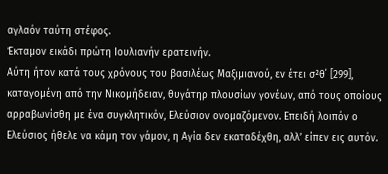αγλαόν ταύτη στέφος.
Έκταμον εικάδι πρώτη Ιουλιανήν ερατεινήν.
Αύτη ήτον κατά τους χρόνους του βασιλέως Μαξιμιανού, εν έτει σ²θ΄ [299], καταγομένη από την Νικομήδειαν, θυγάτηρ πλουσίων γονέων, από τους οποίους αρραβωνίσθη με ένα συγκλητικόν, Ελεύσιον ονομαζόμενον. Επειδή λοιπόν ο Ελεύσιος ήθελε να κάμη τον γάμον, η Αγία δεν εκαταδέχθη, αλλ’ είπεν εις αυτόν.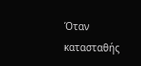Όταν κατασταθής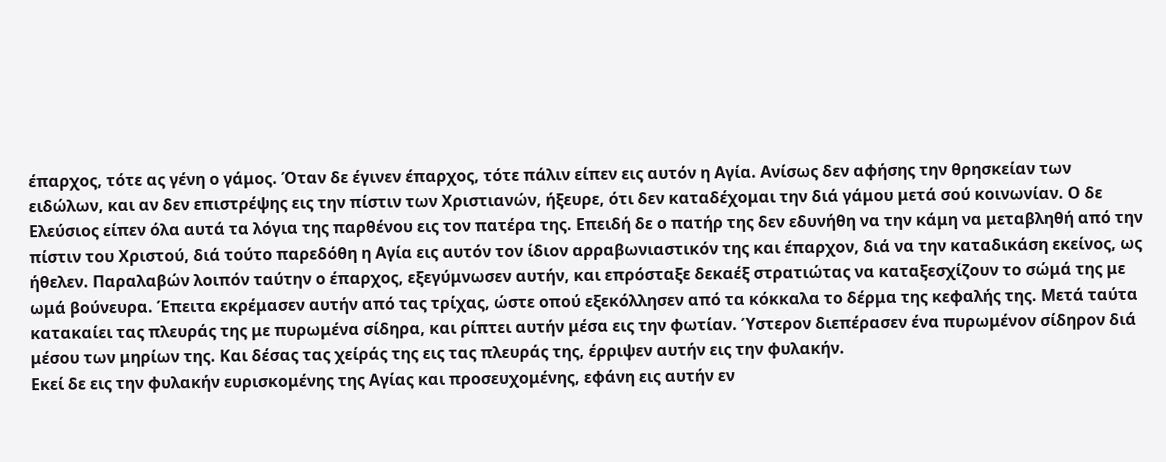έπαρχος, τότε ας γένη ο γάμος. Όταν δε έγινεν έπαρχος, τότε πάλιν είπεν εις αυτόν η Αγία. Ανίσως δεν αφήσης την θρησκείαν των ειδώλων, και αν δεν επιστρέψης εις την πίστιν των Χριστιανών, ήξευρε, ότι δεν καταδέχομαι την διά γάμου μετά σού κοινωνίαν. Ο δε Ελεύσιος είπεν όλα αυτά τα λόγια της παρθένου εις τον πατέρα της. Επειδή δε ο πατήρ της δεν εδυνήθη να την κάμη να μεταβληθή από την πίστιν του Χριστού, διά τούτο παρεδόθη η Αγία εις αυτόν τον ίδιον αρραβωνιαστικόν της και έπαρχον, διά να την καταδικάση εκείνος, ως ήθελεν. Παραλαβών λοιπόν ταύτην ο έπαρχος, εξεγύμνωσεν αυτήν, και επρόσταξε δεκαέξ στρατιώτας να καταξεσχίζουν το σώμά της με ωμά βούνευρα. Έπειτα εκρέμασεν αυτήν από τας τρίχας, ώστε οπού εξεκόλλησεν από τα κόκκαλα το δέρμα της κεφαλής της. Μετά ταύτα κατακαίει τας πλευράς της με πυρωμένα σίδηρα, και ρίπτει αυτήν μέσα εις την φωτίαν. Ύστερον διεπέρασεν ένα πυρωμένον σίδηρον διά μέσου των μηρίων της. Και δέσας τας χείράς της εις τας πλευράς της, έρριψεν αυτήν εις την φυλακήν.
Εκεί δε εις την φυλακήν ευρισκομένης της Αγίας και προσευχομένης, εφάνη εις αυτήν εν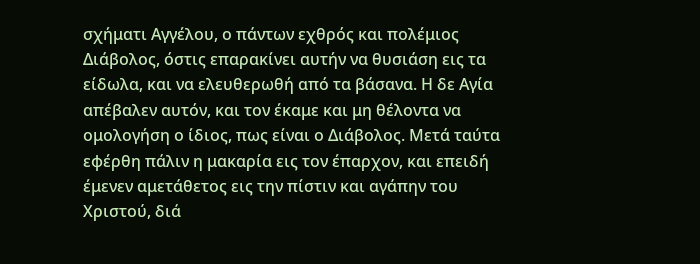σχήματι Αγγέλου, ο πάντων εχθρός και πολέμιος Διάβολος, όστις επαρακίνει αυτήν να θυσιάση εις τα είδωλα, και να ελευθερωθή από τα βάσανα. Η δε Αγία απέβαλεν αυτόν, και τον έκαμε και μη θέλοντα να ομολογήση ο ίδιος, πως είναι ο Διάβολος. Μετά ταύτα εφέρθη πάλιν η μακαρία εις τον έπαρχον, και επειδή έμενεν αμετάθετος εις την πίστιν και αγάπην του Χριστού, διά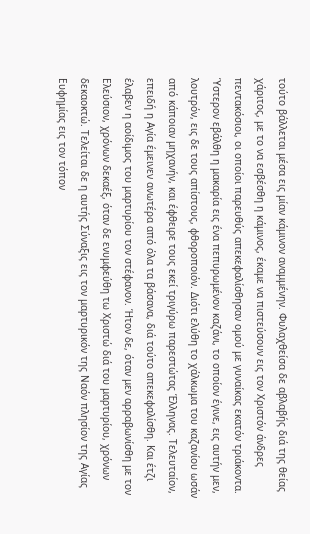τούτο βάλλεται μέσα εις μίαν κάμινον αναμμένην. Φυλαχθείσα δε αβλαβής διά της θείας χάριτος, με το να εσβέσθη η κάμινος, έκαμε να πιστεύσουν εις τον Χριστόν άνδρες πεντακόσιοι, οι οποίοι παρευθύς απεκεφαλίσθησαν ομού με γυναίκας εκατόν τριάκοντα.
Ύστερον εβάλθη η μακαρία εις ένα πεπυρωμένον καζάνι, το οποίον έγινε, εις αυτήν μεν, λουτρόν, εις δε τους απίστους, φθοροποιόν. Διότι ελύθη το χάλκωμα του καζανίου ωσάν από κάποιαν μηχανήν, και έφθειρε τους εκεί τριγύρω παρεστώτας Έλληνας. Τελευταίον, επειδή η Αγία έμεινεν ανωτέρα από όλα τα βάσανα, διά τούτο απεκεφαλίσθη. Και έτζι έλαβεν η αοίδιμος του μαρτυρίου τον στέφανον. Ήτον δε, όταν μεν αρραβωνίσθη με τον Ελεύσιον, χρόνων δεκαέξ, όταν δε ενυμφεύθη τω Χριστώ διά του μαρτυρίου, χρόνων δεκαοκτώ. Τελείται δε η αυτής Σύναξις εις τον μαρτυρικόν της Ναόν πλησίον της Αγίας Ευφημίας εις τον τόπον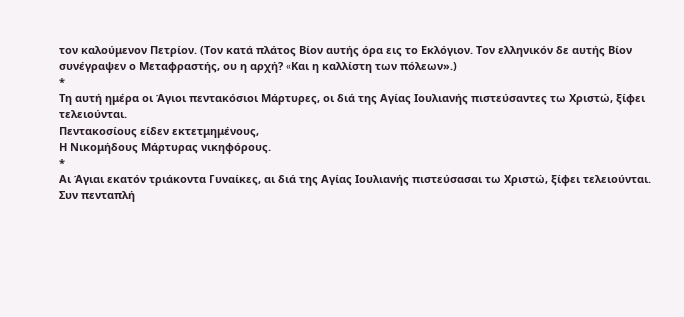τον καλούμενον Πετρίον. (Τον κατά πλάτος Βίον αυτής όρα εις το Εκλόγιον. Τον ελληνικόν δε αυτής Βίον συνέγραψεν ο Μεταφραστής, ου η αρχή? «Kαι η καλλίστη των πόλεων».)
*
Τη αυτή ημέρα οι Άγιοι πεντακόσιοι Μάρτυρες, οι διά της Αγίας Ιουλιανής πιστεύσαντες τω Χριστώ, ξίφει τελειούνται.
Πεντακοσίους είδεν εκτετμημένους,
Η Νικομήδους Μάρτυρας νικηφόρους.
*
Αι Άγιαι εκατόν τριάκοντα Γυναίκες, αι διά της Αγίας Ιουλιανής πιστεύσασαι τω Χριστώ, ξίφει τελειούνται.
Συν πενταπλή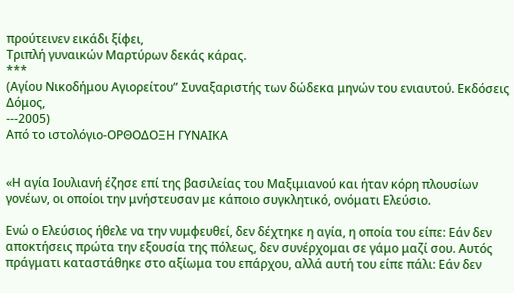προύτεινεν εικάδι ξίφει,
Τριπλή γυναικών Μαρτύρων δεκάς κάρας.
***
(Αγίου Νικοδήμου Αγιορείτου” Συναξαριστής των δώδεκα μηνών του ενιαυτού. Εκδόσεις Δόμος,
---2005)
Από το ιστολόγιο-ΟΡΘΟΔΟΞΗ ΓΥΝΑΙΚΑ


«Η αγία Ιουλιανή έζησε επί της βασιλείας του Μαξιμιανού και ήταν κόρη πλουσίων γονέων, οι οποίοι την μνήστευσαν με κάποιο συγκλητικό, ονόματι Ελεύσιο.

Ενώ ο Ελεύσιος ήθελε να την νυμφευθεί, δεν δέχτηκε η αγία, η οποία του είπε: Εάν δεν αποκτήσεις πρώτα την εξουσία της πόλεως, δεν συνέρχομαι σε γάμο μαζί σου. Αυτός πράγματι καταστάθηκε στο αξίωμα του επάρχου, αλλά αυτή του είπε πάλι: Εάν δεν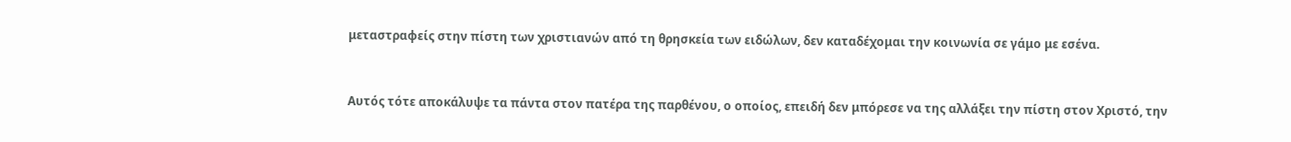μεταστραφείς στην πίστη των χριστιανών από τη θρησκεία των ειδώλων, δεν καταδέχομαι την κοινωνία σε γάμο με εσένα.


Αυτός τότε αποκάλυψε τα πάντα στον πατέρα της παρθένου, ο οποίος, επειδή δεν μπόρεσε να της αλλάξει την πίστη στον Χριστό, την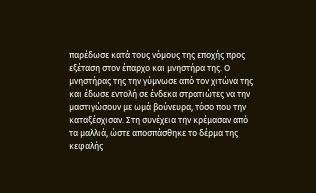παρέδωσε κατά τους νόμους της εποχής προς εξέταση στον έπαρχο και μνηστήρα της. Ο μνηστήρας της την γύμνωσε από τον χιτώνα της και έδωσε εντολή σε ένδεκα στρατιώτες να την μαστιγώσουν με ωμά βούνευρα, τόσο που την καταξέσχισαν. Στη συνέχεια την κρέμασαν από τα μαλλιά, ώστε αποσπάσθηκε το δέρμα της κεφαλής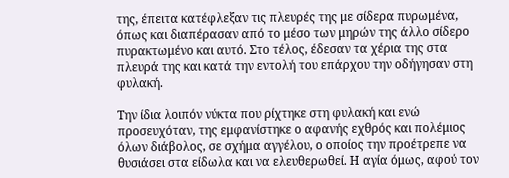της, έπειτα κατέφλεξαν τις πλευρές της με σίδερα πυρωμένα, όπως και διαπέρασαν από το μέσο των μηρών της άλλο σίδερο πυρακτωμένο και αυτό. Στο τέλος, έδεσαν τα χέρια της στα πλευρά της και κατά την εντολή του επάρχου την οδήγησαν στη φυλακή.

Την ίδια λοιπόν νύκτα που ρίχτηκε στη φυλακή και ενώ προσευχόταν, της εμφανίστηκε ο αφανής εχθρός και πολέμιος όλων διάβολος, σε σχήμα αγγέλου, ο οποίος την προέτρεπε να θυσιάσει στα είδωλα και να ελευθερωθεί. Η αγία όμως, αφού τον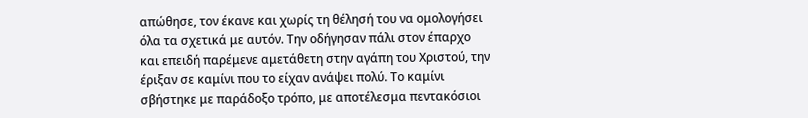απώθησε, τον έκανε και χωρίς τη θέλησή του να ομολογήσει όλα τα σχετικά με αυτόν. Την οδήγησαν πάλι στον έπαρχο και επειδή παρέμενε αμετάθετη στην αγάπη του Χριστού, την έριξαν σε καμίνι που το είχαν ανάψει πολύ. Το καμίνι σβήστηκε με παράδοξο τρόπο, με αποτέλεσμα πεντακόσιοι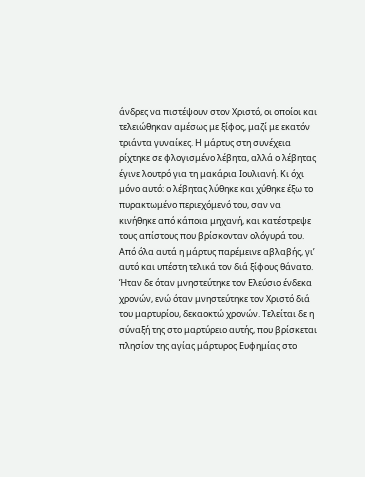άνδρες να πιστέψουν στον Χριστό, οι οποίοι και τελειώθηκαν αμέσως με ξίφος, μαζί με εκατόν τριάντα γυναίκες. Η μάρτυς στη συνέχεια ρίχτηκε σε φλογισμένο λέβητα, αλλά ο λέβητας έγινε λουτρό για τη μακάρια Ιουλιανή. Κι όχι μόνο αυτό: ο λέβητας λύθηκε και χύθηκε έξω το πυρακτωμένο περιεχόμενό του, σαν να κινήθηκε από κάποια μηχανή, και κατέστρεψε τους απίστους που βρίσκονταν ολόγυρά του. Από όλα αυτά η μάρτυς παρέμεινε αβλαβής, γι’ αυτό και υπέστη τελικά τον διά ξίφους θάνατο. Ήταν δε όταν μνηστεύτηκε τον Ελεύσιο ένδεκα χρονών, ενώ όταν μνηστεύτηκε τον Χριστό διά του μαρτυρίου, δεκαοκτώ χρονών. Τελείται δε η σύναξή της στο μαρτύρειο αυτής, που βρίσκεται πλησίον της αγίας μάρτυρος Ευφημίας στο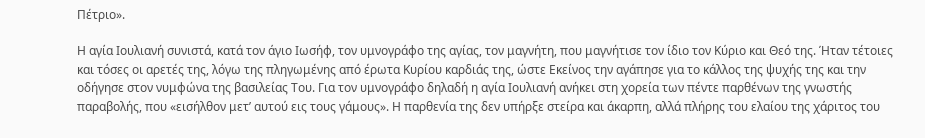Πέτριο».

Η αγία Ιουλιανή συνιστά, κατά τον άγιο Ιωσήφ, τον υμνογράφο της αγίας, τον μαγνήτη, που μαγνήτισε τον ίδιο τον Κύριο και Θεό της. Ήταν τέτοιες και τόσες οι αρετές της, λόγω της πληγωμένης από έρωτα Κυρίου καρδιάς της, ώστε Εκείνος την αγάπησε για το κάλλος της ψυχής της και την οδήγησε στον νυμφώνα της βασιλείας Του. Για τον υμνογράφο δηλαδή η αγία Ιουλιανή ανήκει στη χορεία των πέντε παρθένων της γνωστής παραβολής, που «εισήλθον μετ’ αυτού εις τους γάμους». Η παρθενία της δεν υπήρξε στείρα και άκαρπη, αλλά πλήρης του ελαίου της χάριτος του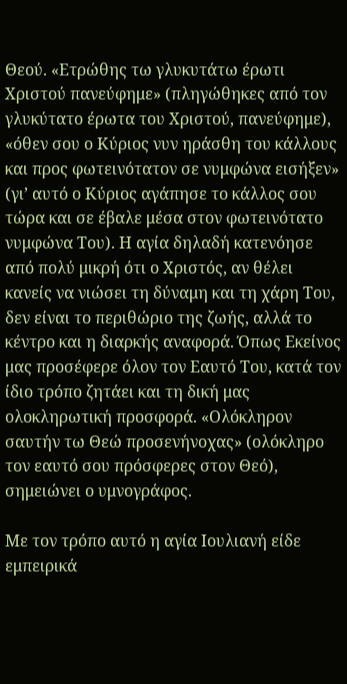Θεού. «Ετρώθης τω γλυκυτάτω έρωτι Χριστού πανεύφημε» (πληγώθηκες από τον γλυκύτατο έρωτα του Χριστού, πανεύφημε), «όθεν σου ο Κύριος νυν ηράσθη του κάλλους και προς φωτεινότατον σε νυμφώνα εισήξεν» (γι’ αυτό ο Κύριος αγάπησε το κάλλος σου τώρα και σε έβαλε μέσα στον φωτεινότατο νυμφώνα Του). Η αγία δηλαδή κατενόησε από πολύ μικρή ότι ο Χριστός, αν θέλει κανείς να νιώσει τη δύναμη και τη χάρη Του, δεν είναι το περιθώριο της ζωής, αλλά το κέντρο και η διαρκής αναφορά. Όπως Εκείνος μας προσέφερε όλον τον Εαυτό Του, κατά τον ίδιο τρόπο ζητάει και τη δική μας ολοκληρωτική προσφορά. «Ολόκληρον σαυτήν τω Θεώ προσενήνοχας» (ολόκληρο τον εαυτό σου πρόσφερες στον Θεό), σημειώνει ο υμνογράφος.

Με τον τρόπο αυτό η αγία Ιουλιανή είδε εμπειρικά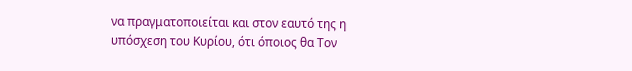να πραγματοποιείται και στον εαυτό της η υπόσχεση του Κυρίου, ότι όποιος θα Τον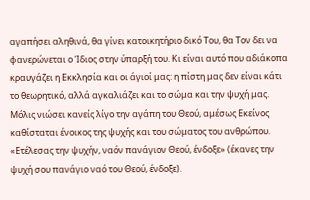αγαπήσει αληθινά, θα γίνει κατοικητήριο δικό Του, θα Τον δει να φανερώνεται ο Ίδιος στην ύπαρξή του. Κι είναι αυτό που αδιάκοπα κραυγάζει η Εκκλησία και οι άγιοί μας: η πίστη μας δεν είναι κάτι το θεωρητικό, αλλά αγκαλιάζει και το σώμα και την ψυχή μας. Μόλις νιώσει κανείς λίγο την αγάπη του Θεού, αμέσως Εκείνος καθίσταται ένοικος της ψυχής και του σώματος του ανθρώπου. «Ετέλεσας την ψυχήν, ναόν πανάγιον Θεού, ένδοξε» (έκανες την ψυχή σου πανάγιο ναό του Θεού, ένδοξε).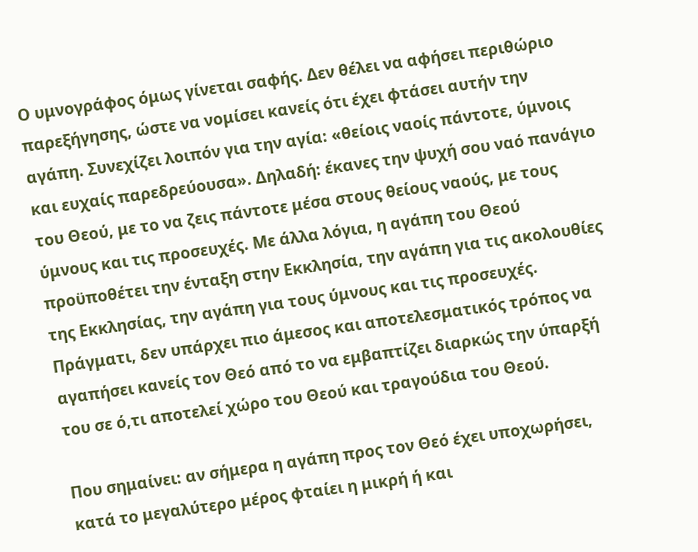Ο υμνογράφος όμως γίνεται σαφής. Δεν θέλει να αφήσει περιθώριο παρεξήγησης, ώστε να νομίσει κανείς ότι έχει φτάσει αυτήν την αγάπη. Συνεχίζει λοιπόν για την αγία: «θείοις ναοίς πάντοτε, ύμνοις και ευχαίς παρεδρεύουσα». Δηλαδή: έκανες την ψυχή σου ναό πανάγιο του Θεού, με το να ζεις πάντοτε μέσα στους θείους ναούς, με τους ύμνους και τις προσευχές. Με άλλα λόγια, η αγάπη του Θεού προϋποθέτει την ένταξη στην Εκκλησία, την αγάπη για τις ακολουθίες της Εκκλησίας, την αγάπη για τους ύμνους και τις προσευχές. Πράγματι, δεν υπάρχει πιο άμεσος και αποτελεσματικός τρόπος να αγαπήσει κανείς τον Θεό από το να εμβαπτίζει διαρκώς την ύπαρξή του σε ό,τι αποτελεί χώρο του Θεού και τραγούδια του Θεού.

Που σημαίνει: αν σήμερα η αγάπη προς τον Θεό έχει υποχωρήσει, κατά το μεγαλύτερο μέρος φταίει η μικρή ή και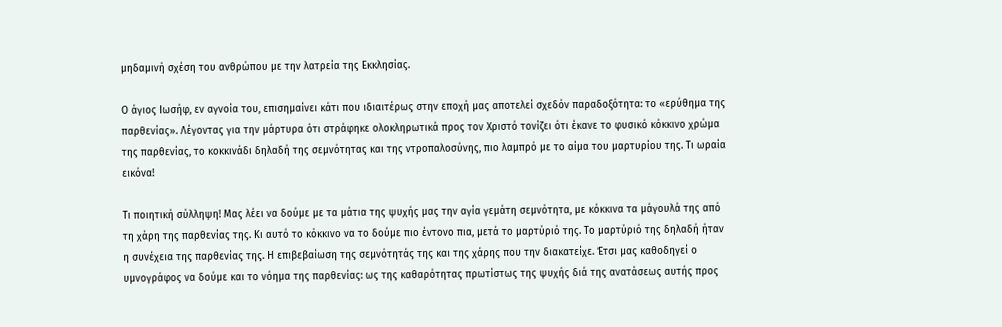μηδαμινή σχέση του ανθρώπου με την λατρεία της Εκκλησίας.

Ο άγιος Ιωσήφ, εν αγνοία του, επισημαίνει κάτι που ιδιαιτέρως στην εποχή μας αποτελεί σχεδόν παραδοξότητα: το «ερύθημα της παρθενίας». Λέγοντας για την μάρτυρα ότι στράφηκε ολοκληρωτικά προς τον Χριστό τονίζει ότι έκανε το φυσικό κόκκινο χρώμα της παρθενίας, το κοκκινάδι δηλαδή της σεμνότητας και της ντροπαλοσύνης, πιο λαμπρό με το αίμα του μαρτυρίου της. Τι ωραία εικόνα!

Τι ποιητική σύλληψη! Μας λέει να δούμε με τα μάτια της ψυχής μας την αγία γεμάτη σεμνότητα, με κόκκινα τα μάγουλά της από τη χάρη της παρθενίας της. Κι αυτό το κόκκινο να το δούμε πιο έντονο πια, μετά το μαρτύριό της. Το μαρτύριό της δηλαδή ήταν η συνέχεια της παρθενίας της. Η επιβεβαίωση της σεμνότητάς της και της χάρης που την διακατείχε. Έτσι μας καθοδηγεί ο υμνογράφος να δούμε και το νόημα της παρθενίας: ως της καθαρότητας πρωτίστως της ψυχής διά της ανατάσεως αυτής προς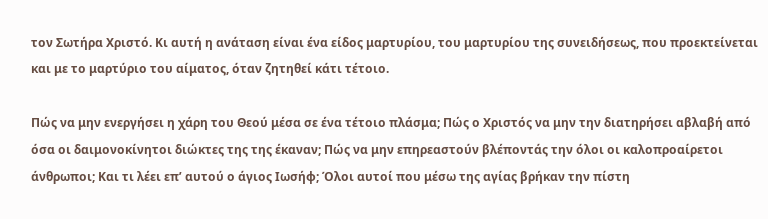τον Σωτήρα Χριστό. Κι αυτή η ανάταση είναι ένα είδος μαρτυρίου, του μαρτυρίου της συνειδήσεως, που προεκτείνεται και με το μαρτύριο του αίματος, όταν ζητηθεί κάτι τέτοιο.

Πώς να μην ενεργήσει η χάρη του Θεού μέσα σε ένα τέτοιο πλάσμα; Πώς ο Χριστός να μην την διατηρήσει αβλαβή από όσα οι δαιμονοκίνητοι διώκτες της της έκαναν; Πώς να μην επηρεαστούν βλέποντάς την όλοι οι καλοπροαίρετοι άνθρωποι; Και τι λέει επ’ αυτού ο άγιος Ιωσήφ; Όλοι αυτοί που μέσω της αγίας βρήκαν την πίστη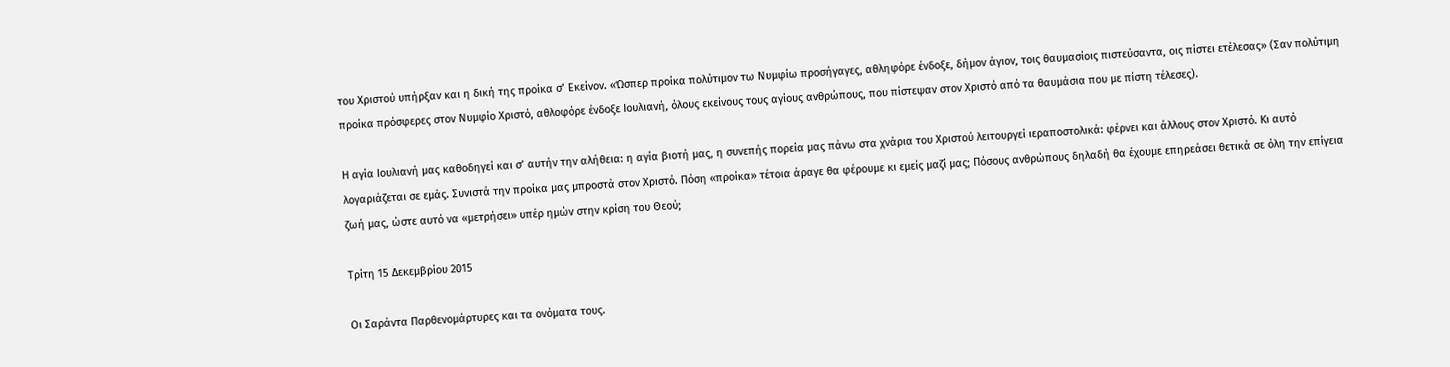του Χριστού υπήρξαν και η δική της προίκα σ’ Εκείνον. «Ώσπερ προίκα πολύτιμον τω Νυμφίω προσήγαγες, αθληφόρε ένδοξε, δήμον άγιον, τοις θαυμασίοις πιστεύσαντα, οις πίστει ετέλεσας» (Σαν πολύτιμη προίκα πρόσφερες στον Νυμφίο Χριστό, αθλοφόρε ένδοξε Ιουλιανή, όλους εκείνους τους αγίους ανθρώπους, που πίστεψαν στον Χριστό από τα θαυμάσια που με πίστη τέλεσες).

Η αγία Ιουλιανή μας καθοδηγεί και σ’ αυτήν την αλήθεια: η αγία βιοτή μας, η συνεπής πορεία μας πάνω στα χνάρια του Χριστού λειτουργεί ιεραποστολικά: φέρνει και άλλους στον Χριστό. Κι αυτό λογαριάζεται σε εμάς. Συνιστά την προίκα μας μπροστά στον Χριστό. Πόση «προίκα» τέτοια άραγε θα φέρουμε κι εμείς μαζί μας; Πόσους ανθρώπους δηλαδή θα έχουμε επηρεάσει θετικά σε όλη την επίγεια ζωή μας, ώστε αυτό να «μετρήσει» υπέρ ημών στην κρίση του Θεού;

Τρίτη 15 Δεκεμβρίου 2015

Oι Σαράντα Παρθενομάρτυρες και τα ονόματα τους.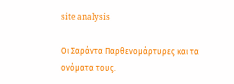site analysis

Oι Σαράντα Παρθενομάρτυρες και τα ονόματα τους.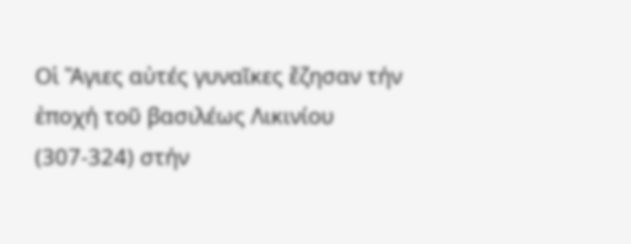Οἱ Ἅγιες αὐτές γυναῖκες ἔζησαν τήν ἐποχή τοῦ βασιλέως Λικινίου (307-324) στήν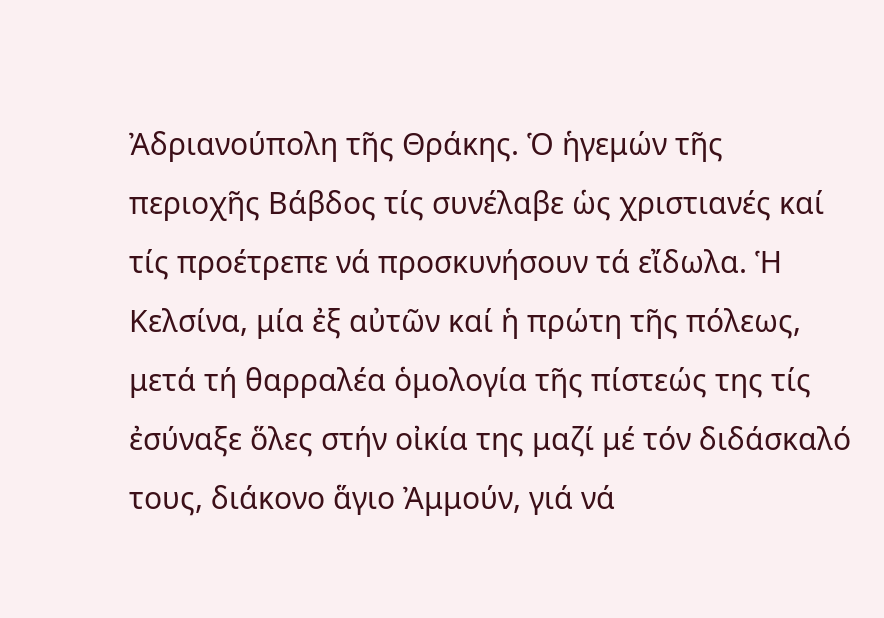Ἀδριανούπολη τῆς Θράκης. Ὁ ἡγεμών τῆς περιοχῆς Βάβδος τίς συνέλαβε ὡς χριστιανές καί τίς προέτρεπε νά προσκυνήσουν τά εἴδωλα. Ἡ Κελσίνα, μία ἐξ αὐτῶν καί ἡ πρώτη τῆς πόλεως, μετά τή θαρραλέα ὁμολογία τῆς πίστεώς της τίς ἐσύναξε ὅλες στήν οἰκία της μαζί μέ τόν διδάσκαλό τους, διάκονο ἅγιο Ἀμμούν, γιά νά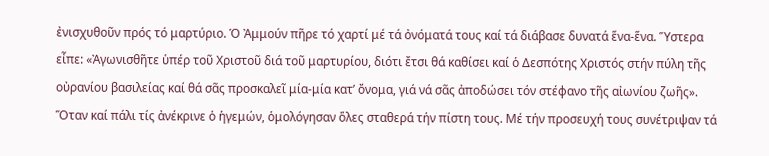ἐνισχυθοῦν πρός τό μαρτύριο. Ὁ Ἀμμούν πῆρε τό χαρτί μέ τά ὀνόματά τους καί τά διάβασε δυνατά ἕνα-ἕνα. Ὕστερα εἶπε: «Ἀγωνισθῆτε ὑπέρ τοῦ Χριστοῦ διά τοῦ μαρτυρίου, διότι ἔτσι θά καθίσει καί ὁ Δεσπότης Χριστός στήν πύλη τῆς οὐρανίου βασιλείας καί θά σᾶς προσκαλεῖ μία-μία κατ’ ὄνομα, γιά νά σᾶς ἀποδώσει τόν στέφανο τῆς αἰωνίου ζωῆς».
Ὅταν καί πάλι τίς ἀνέκρινε ὁ ἡγεμών, ὁμολόγησαν ὅλες σταθερά τήν πίστη τους. Μέ τήν προσευχή τους συνέτριψαν τά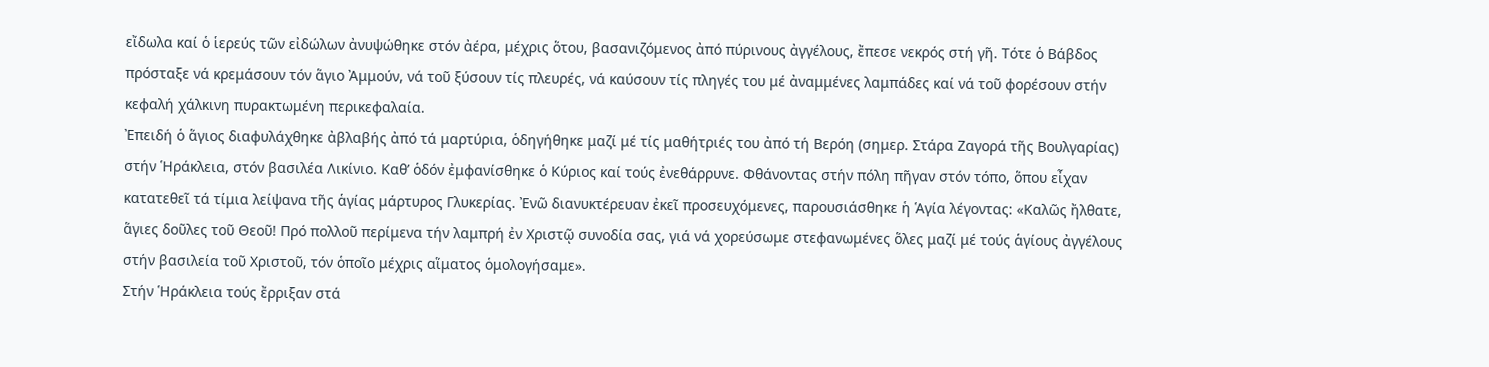εἴδωλα καί ὁ ἱερεύς τῶν εἰδώλων ἀνυψώθηκε στόν ἀέρα, μέχρις ὅτου, βασανιζόμενος ἀπό πύρινους ἀγγέλους, ἔπεσε νεκρός στή γῆ. Τότε ὁ Βάβδος πρόσταξε νά κρεμάσουν τόν ἅγιο Ἀμμούν, νά τοῦ ξύσουν τίς πλευρές, νά καύσουν τίς πληγές του μέ ἀναμμένες λαμπάδες καί νά τοῦ φορέσουν στήν κεφαλή χάλκινη πυρακτωμένη περικεφαλαία.
Ἐπειδή ὁ ἅγιος διαφυλάχθηκε ἀβλαβής ἀπό τά μαρτύρια, ὁδηγήθηκε μαζί μέ τίς μαθήτριές του ἀπό τή Βερόη (σημερ. Στάρα Ζαγορά τῆς Βουλγαρίας) στήν Ἡράκλεια, στόν βασιλέα Λικίνιο. Καθ’ ὁδόν ἐμφανίσθηκε ὁ Κύριος καί τούς ἐνεθάρρυνε. Φθάνοντας στήν πόλη πῆγαν στόν τόπο, ὅπου εἶχαν κατατεθεῖ τά τίμια λείψανα τῆς ἁγίας μάρτυρος Γλυκερίας. Ἐνῶ διανυκτέρευαν ἐκεῖ προσευχόμενες, παρουσιάσθηκε ἡ Ἁγία λέγοντας: «Καλῶς ἤλθατε, ἅγιες δοῦλες τοῦ Θεοῦ! Πρό πολλοῦ περίμενα τήν λαμπρή ἐν Χριστῷ συνοδία σας, γιά νά χορεύσωμε στεφανωμένες ὅλες μαζί μέ τούς ἁγίους ἀγγέλους στήν βασιλεία τοῦ Χριστοῦ, τόν ὁποῖο μέχρις αἵματος ὁμολογήσαμε».
Στήν Ἡράκλεια τούς ἔρριξαν στά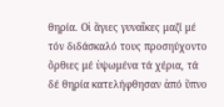θηρία. Οἱ ἅγιες γυναῖκες μαζί μέ τόν διδάσκαλό τους προσηύχοντο ὄρθιες μέ ὑψωμένα τά χέρια, τά δέ θηρία κατελήφθησαν ἀπό ὕπνο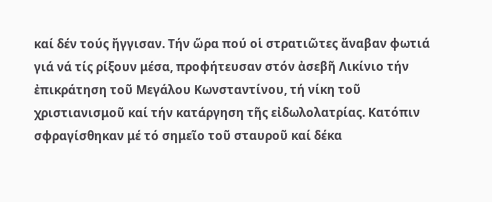καί δέν τούς ἤγγισαν. Τήν ὥρα πού οἱ στρατιῶτες ἄναβαν φωτιά γιά νά τίς ρίξουν μέσα, προφήτευσαν στόν ἀσεβῆ Λικίνιο τήν ἐπικράτηση τοῦ Μεγάλου Κωνσταντίνου, τή νίκη τοῦ χριστιανισμοῦ καί τήν κατάργηση τῆς εἰδωλολατρίας. Κατόπιν σφραγίσθηκαν μέ τό σημεῖο τοῦ σταυροῦ καί δέκα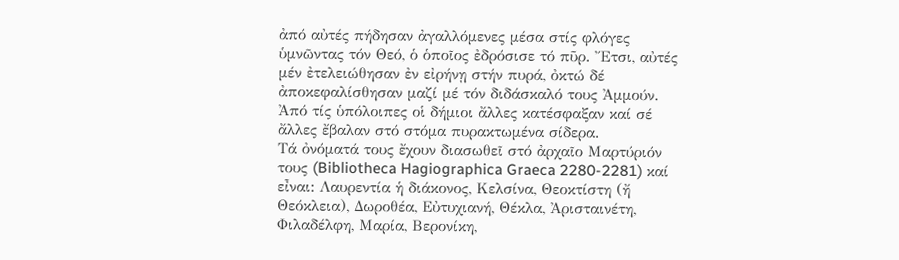ἀπό αὐτές πήδησαν ἀγαλλόμενες μέσα στίς φλόγες ὑμνῶντας τόν Θεό, ὁ ὁποῖος ἐδρόσισε τό πῦρ. Ἔτσι, αὐτές μέν ἐτελειώθησαν ἐν εἰρήνῃ στήν πυρά, ὀκτώ δέ ἀποκεφαλίσθησαν μαζί μέ τόν διδάσκαλό τους Ἀμμούν. Ἀπό τίς ὑπόλοιπες οἱ δήμιοι ἄλλες κατέσφαξαν καί σέ ἄλλες ἔβαλαν στό στόμα πυρακτωμένα σίδερα.
Τά ὀνόματά τους ἔχουν διασωθεῖ στό ἀρχαῖο Μαρτύριόν τους (Bibliotheca Hagiographica Graeca 2280-2281) καί εἶναι: Λαυρεντία ἡ διάκονος, Κελσίνα, Θεοκτίστη (ἤ Θεόκλεια), Δωροθέα, Εὐτυχιανή, Θέκλα, Ἀρισταινέτη, Φιλαδέλφη, Μαρία, Βερονίκη,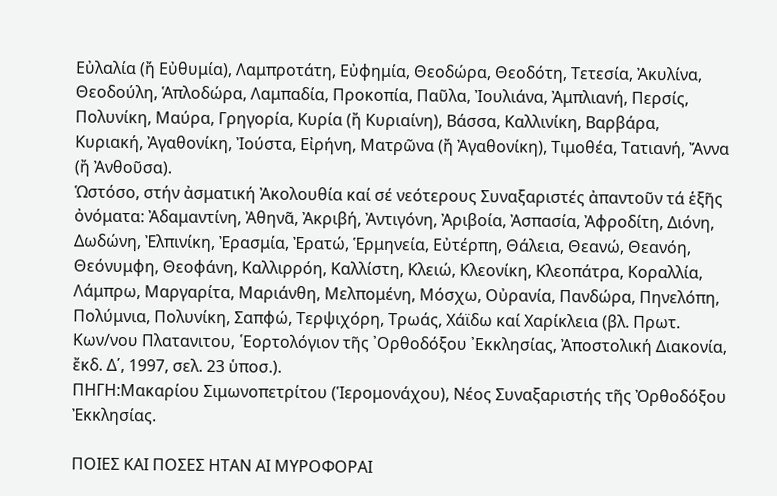Εὐλαλία (ἤ Εὐθυμία), Λαμπροτάτη, Εὐφημία, Θεοδώρα, Θεοδότη, Τετεσία, Ἀκυλίνα, Θεοδούλη, Ἁπλοδώρα, Λαμπαδία, Προκοπία, Παῦλα, Ἰουλιάνα, Ἀμπλιανή, Περσίς, Πολυνίκη, Μαύρα, Γρηγορία, Κυρία (ἤ Κυριαίνη), Βάσσα, Καλλινίκη, Βαρβάρα, Κυριακή, Ἀγαθονίκη, Ἰούστα, Εἰρήνη, Ματρῶνα (ἤ Ἀγαθονίκη), Τιμοθέα, Τατιανή, Ἄννα (ἤ Ἀνθοῦσα).
Ὡστόσο, στήν ἀσματική Ἀκολουθία καί σέ νεότερους Συναξαριστές ἀπαντοῦν τά ἑξῆς ὀνόματα: Ἀδαμαντίνη, Ἀθηνᾶ, Ἀκριβή, Ἀντιγόνη, Ἀριβοία, Ἀσπασία, Ἀφροδίτη, Διόνη, Δωδώνη, Ἐλπινίκη, Ἐρασμία, Ἐρατώ, Ἑρμηνεία, Εὐτέρπη, Θάλεια, Θεανώ, Θεανόη, Θεόνυμφη, Θεοφάνη, Καλλιρρόη, Καλλίστη, Κλειώ, Κλεονίκη, Κλεοπάτρα, Κοραλλία, Λάμπρω, Μαργαρίτα, Μαριάνθη, Μελπομένη, Μόσχω, Οὐρανία, Πανδώρα, Πηνελόπη, Πολύμνια, Πολυνίκη, Σαπφώ, Τερψιχόρη, Τρωάς, Χάϊδω καί Χαρίκλεια (βλ. Πρωτ. Κων/νου Πλατανιτου, ῾Εορτολόγιον τῆς ᾿Ορθοδόξου ᾿Εκκλησίας, Ἀποστολική Διακονία, ἔκδ. Δ΄, 1997, σελ. 23 ὑποσ.).
ΠΗΓΗ:Μακαρίου Σιμωνοπετρίτου (Ἱερομονάχου), Νέος Συναξαριστής τῆς Ὀρθοδόξου Ἐκκλησίας.

ΠΟΙΕΣ ΚΑΙ ΠΟΣΕΣ ΗΤΑΝ ΑΙ ΜΥΡΟΦΟΡΑΙ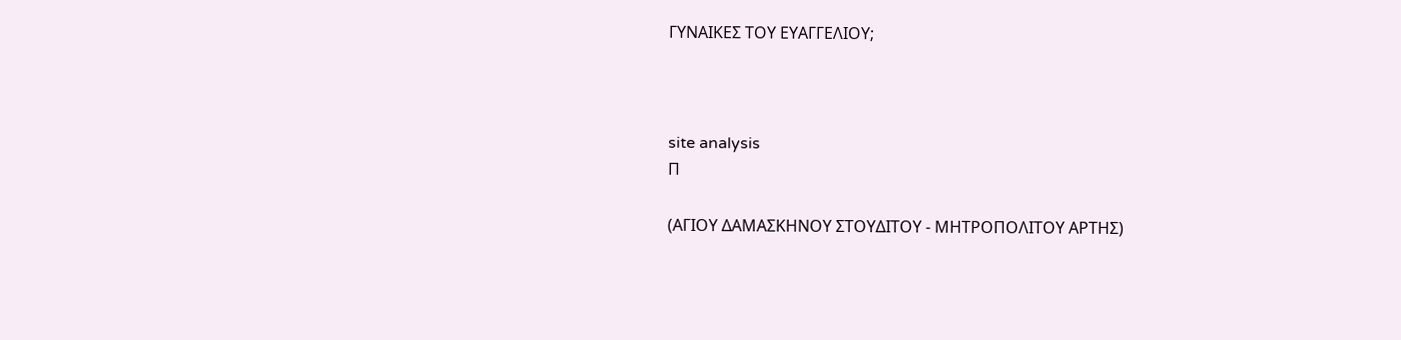ΓΥΝΑΙΚΕΣ ΤΟΥ ΕΥΑΓΓΕΛΙΟΥ;



site analysis
Π

(ΑΓΙΟΥ ΔΑΜΑΣΚΗΝΟΥ ΣΤΟΥΔΙΤΟΥ - ΜΗΤΡΟΠΟΛΙΤΟΥ ΑΡΤΗΣ)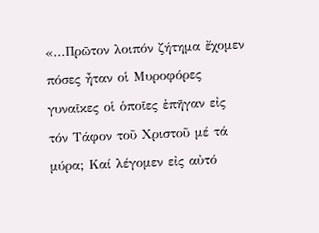«...Πρῶτον λοιπόν ζήτημα ἔχομεν πόσες ἦταν οἱ Μυροφόρες γυναῖκες οἱ ὁποῖες ἐπῆγαν εἰς τόν Τάφον τοῦ Χριστοῦ μέ τά μύρα; Καί λέγομεν εἰς αὐτό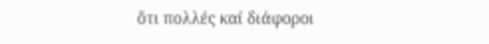ὅτι πολλές καί διάφοροι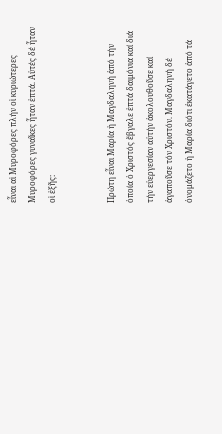εἶναι αἱ Μυροφόρες πλήν οἱ κυριώτερες  Μυροφόρες γυναῖκες ἦταν ἑπτά. Αὐτές δέ ἦταν οἱ ἑξῆς:


Πρώτη εἶναι Μαρία ἡ Μαγδαληνή ἀπό τήν ὁποία ὁ Χριστός ἔβγαλε ἑπτά δαιμόνια καί διά τήν εὐεργεσίαν αὐτήν ἀκολουθοῦσε καί ἀγαποῦσε τόν Χριστόν. Μαγδαληνή δέ ὀνομάζετο ἡ Μαρία διότι ἐκατάγετο ἀπό τά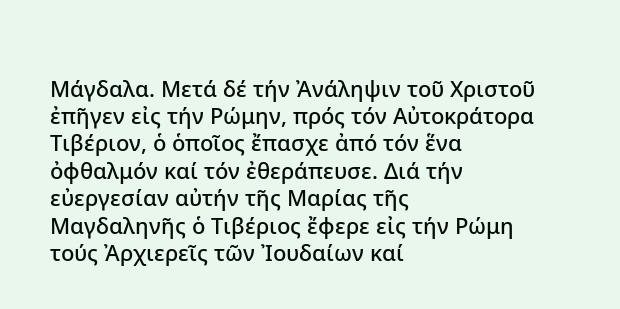Μάγδαλα. Μετά δέ τήν Ἀνάληψιν τοῦ Χριστοῦ ἐπῆγεν εἰς τήν Ρώμην, πρός τόν Αὐτοκράτορα Τιβέριον, ὁ ὁποῖος ἔπασχε ἀπό τόν ἕνα ὀφθαλμόν καί τόν ἐθεράπευσε. Διά τήν εὐεργεσίαν αὐτήν τῆς Μαρίας τῆς Μαγδαληνῆς ὁ Τιβέριος ἔφερε εἰς τήν Ρώμη τούς Ἀρχιερεῖς τῶν Ἰουδαίων καί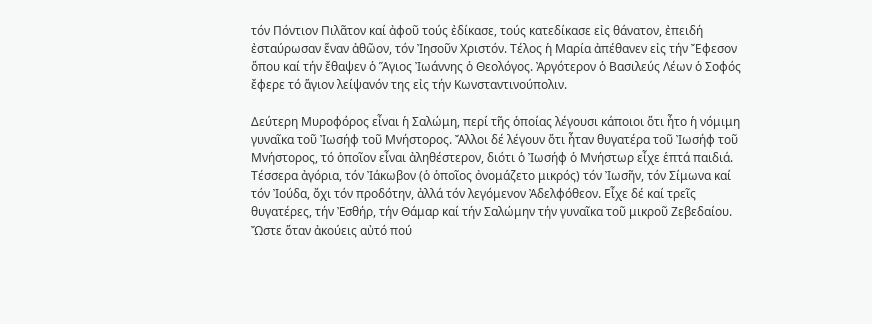τόν Πόντιον Πιλᾶτον καί ἀφοῦ τούς ἐδίκασε, τούς κατεδίκασε εἰς θάνατον, ἐπειδή ἐσταύρωσαν ἕναν ἀθῶον, τόν Ἰησοῦν Χριστόν. Τέλος ἡ Μαρία ἀπέθανεν εἰς τήν Ἔφεσον ὅπου καί τήν ἔθαψεν ὁ Ἅγιος Ἰωάννης ὁ Θεολόγος. Ἀργότερον ὁ Βασιλεύς Λέων ὁ Σοφός ἔφερε τό ἅγιον λείψανόν της εἰς τήν Κωνσταντινούπολιν.

Δεύτερη Μυροφόρος εἶναι ἡ Σαλώμη, περί τῆς ὁποίας λέγουσι κάποιοι ὅτι ἦτο ἡ νόμιμη γυναῖκα τοῦ Ἰωσήφ τοῦ Μνήστορος. Ἄλλοι δέ λέγουν ὅτι ἦταν θυγατέρα τοῦ Ἰωσήφ τοῦ Μνήστορος, τό ὁποῖον εἶναι ἀληθέστερον, διότι ὁ Ἰωσήφ ὁ Μνήστωρ εἶχε ἑπτά παιδιά. Τέσσερα ἀγόρια, τόν Ἰάκωβον (ὁ ὁποῖος ὀνομάζετο μικρός) τόν Ἰωσῆν, τόν Σίμωνα καί τόν Ἰούδα, ὄχι τόν προδότην, ἀλλά τόν λεγόμενον Ἀδελφόθεον. Εἶχε δέ καί τρεῖς θυγατέρες, τήν Ἐσθήρ, τήν Θάμαρ καί τήν Σαλώμην τήν γυναῖκα τοῦ μικροῦ Ζεβεδαίου. Ὤστε ὅταν ἀκούεις αὐτό πού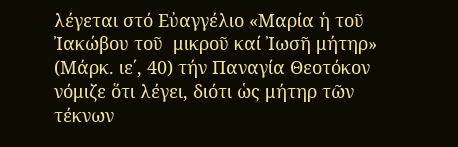λέγεται στό Εὐαγγέλιο «Μαρία ἡ τοῦ Ἰακώβου τοῦ  μικροῦ καί Ἰωσῆ μήτηρ» (Μάρκ. ιε΄, 40) τήν Παναγία Θεοτόκον νόμιζε ὅτι λέγει, διότι ὡς μήτηρ τῶν τέκνων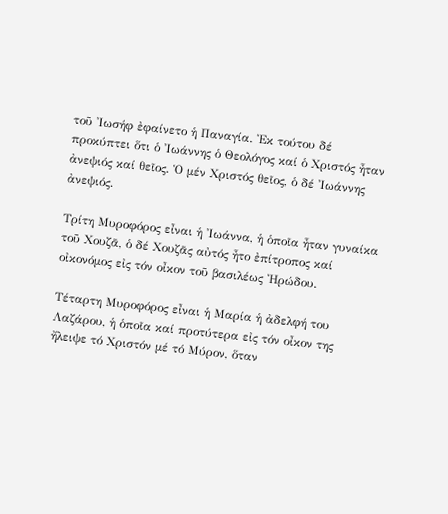τοῦ Ἰωσήφ ἐφαίνετο ἡ Παναγία. Ἐκ τούτου δέ προκύπτει ὅτι ὁ Ἰωάννης ὁ Θεολόγος καί ὁ Χριστός ἦταν ἀνεψιός καί θεῖος. Ὁ μέν Χριστός θεῖος, ὁ δέ Ἰωάννης ἀνεψιός.

Τρίτη Μυροφόρος εἶναι ἡ Ἰωάννα, ἡ ὁποῖα ἦταν γυναίκα τοῦ Χουζᾶ, ὁ δέ Χουζᾶς αὐτός ἦτο ἐπίτροπος καί οἰκονόμος εἰς τόν οἶκον τοῦ βασιλέως Ἠρώδου.

Τέταρτη Μυροφόρος εἶναι ἡ Μαρία ἡ ἀδελφή του Λαζάρου, ἡ ὁποῖα καί προτύτερα εἰς τόν οἶκον της ἤλειψε τό Χριστόν μέ τό Μύρον, ὅταν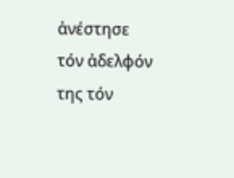ἀνέστησε τόν ἀδελφόν της τόν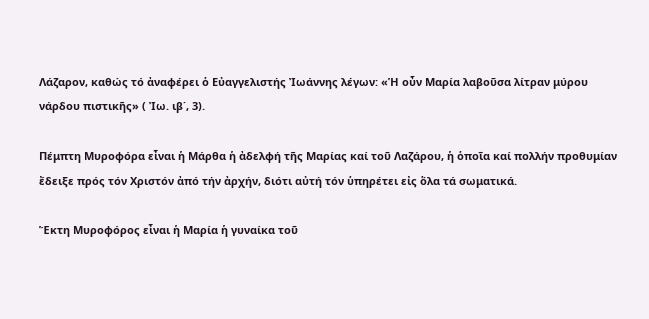Λάζαρον, καθώς τό ἀναφέρει ὁ Εὐαγγελιστής Ἰωάννης λέγων: «Ἡ οὖν Μαρία λαβοῦσα λίτραν μύρου νάρδου πιστικῆς» ( Ἰω. ιβ΄, 3).

Πέμπτη Μυροφόρα εἶναι ἡ Μάρθα ἡ ἀδελφή τῆς Μαρίας καί τοῦ Λαζάρου, ἡ ὁποῖα καί πολλήν προθυμίαν ἔδειξε πρός τόν Χριστόν ἀπό τήν ἀρχήν, διότι αὐτή τόν ὑπηρέτει εἰς ὅλα τά σωματικά.

Ἕκτη Μυροφόρος εἶναι ἡ Μαρία ἡ γυναίκα τοῦ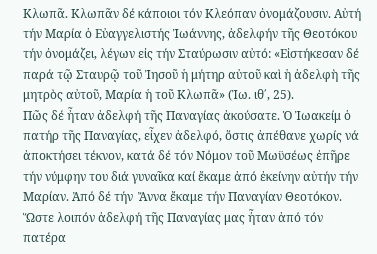Κλωπᾶ. Κλωπᾶν δέ κάποιοι τόν Κλεόπαν ὀνομάζουσιν. Αὐτή τήν Μαρία ὁ Εὐαγγελιστής Ἰωάννης, ἀδελφήν τῆς Θεοτόκου τήν ὀνομάζει, λέγων εἰς τήν Σταύρωσιν αὐτό: «Εἰστήκεσαν δέ παρά τῷ Σταυρῷ τοῦ Ἰησοῦ ἡ μήτηρ αὐτοῦ καὶ ἡ ἀδελφὴ τῆς μητρὸς αὐτοῦ, Μαρία ἡ τοῦ Κλωπᾶ» (Ἰω. ιθ΄, 25).
Πῶς δέ ἦταν ἀδελφή τῆς Παναγίας ἀκούσατε. Ὁ Ἰωακείμ ὁ πατήρ τῆς Παναγίας, εἶχεν ἀδελφό, ὅστις ἀπέθανε χωρίς νά ἀποκτήσει τέκνον, κατά δέ τόν Νόμον τοῦ Μωϋσέως ἐπῆρε τήν νύμφην του διά γυναῖκα καί ἔκαμε ἀπό ἐκείνην αὐτήν τήν Μαρίαν. Ἀπό δέ τήν  Ἄννα ἔκαμε τήν Παναγίαν Θεοτόκον. Ὥστε λοιπόν ἀδελφή τῆς Παναγίας μας ἦταν ἀπό τόν πατέρα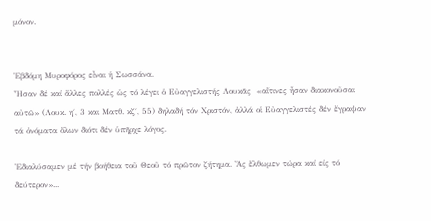μόνον.


Ἑβδόμη Μυροφόρος εἶναι ἡ Σωσσάνα.
Ἦσαν δέ καί ἄλλες πολλές ὡς τό λέγει ὁ Εὐαγγελιστής Λουκᾶς  «αἵτινες ἦσαν διακονοῦσαι αὐτῶ» (Λουκ. η΄, 3 και Ματθ. κζ΄, 55) δηλαδή τόν Χριστόν, ἀλλά οἱ Εὐαγγελιστές δέν ἔγραψαν τά ὀνόματα ὅλων διότι δέν ὑπῆρχε λόγος.

Ἐδιαλύσαμεν μέ τήν βοήθεια τοῦ Θεοῦ τό πρῶτον ζήτημα. Ἄς ἔλθωμεν τώρα καί είς τό δεύτερον»...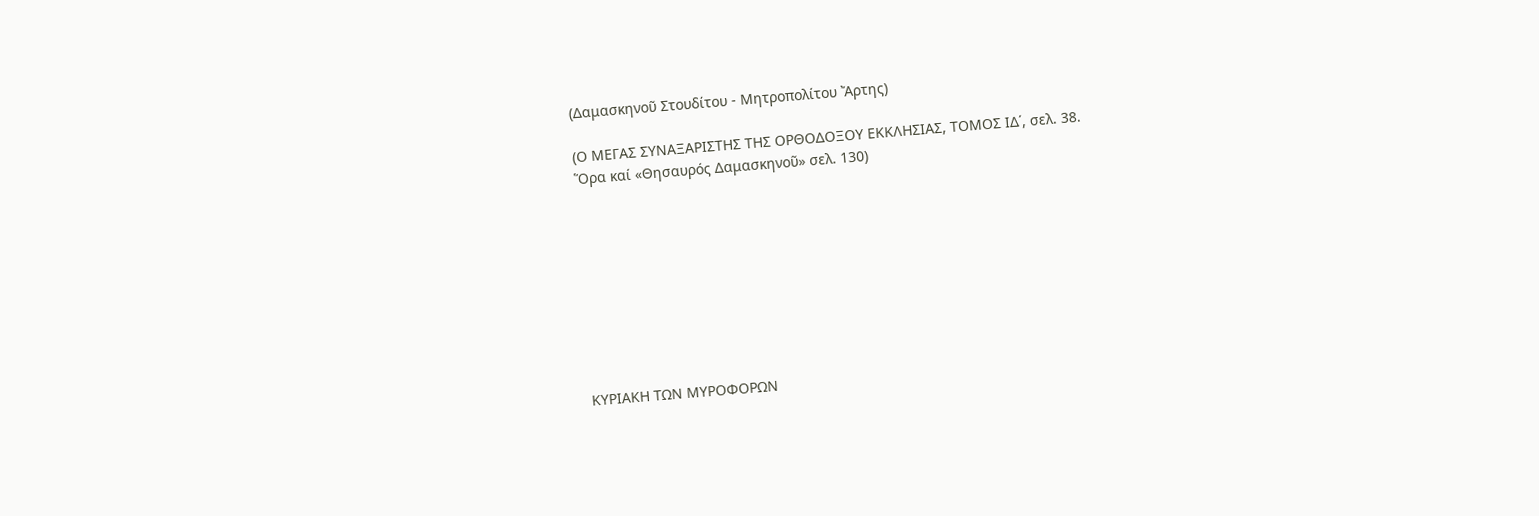(Δαμασκηνοῦ Στουδίτου - Μητροπολίτου Ἄρτης)

(Ο ΜΕΓΑΣ ΣΥΝΑΞΑΡΙΣΤΗΣ ΤΗΣ ΟΡΘΟΔΟΞΟΥ ΕΚΚΛΗΣΙΑΣ, ΤΟΜΟΣ ΙΔ΄, σελ. 38.
Ὅρα καί «Θησαυρός Δαμασκηνοῦ» σελ. 130)









ΚΥΡΙΑΚΗ ΤΩΝ ΜΥΡΟΦΟΡΩΝ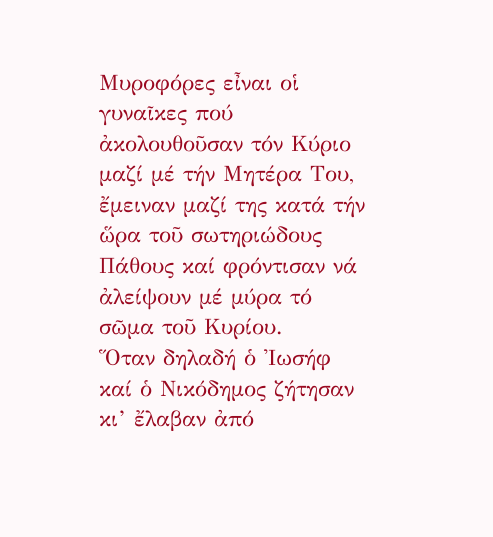Μυροφόρες εἶναι οἱ γυναῖκες πού ἀκολουθοῦσαν τόν Κύριο μαζί μέ τήν Μητέρα Του, ἔμειναν μαζί της κατά τήν ὥρα τοῦ σωτηριώδους Πάθους καί φρόντισαν νά ἀλείψουν μέ μύρα τό σῶμα τοῦ Κυρίου.
Ὅταν δηλαδή ὁ Ἰωσήφ καί ὁ Νικόδημος ζήτησαν κι’ ἔλαβαν ἀπό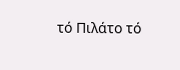τό Πιλάτο τό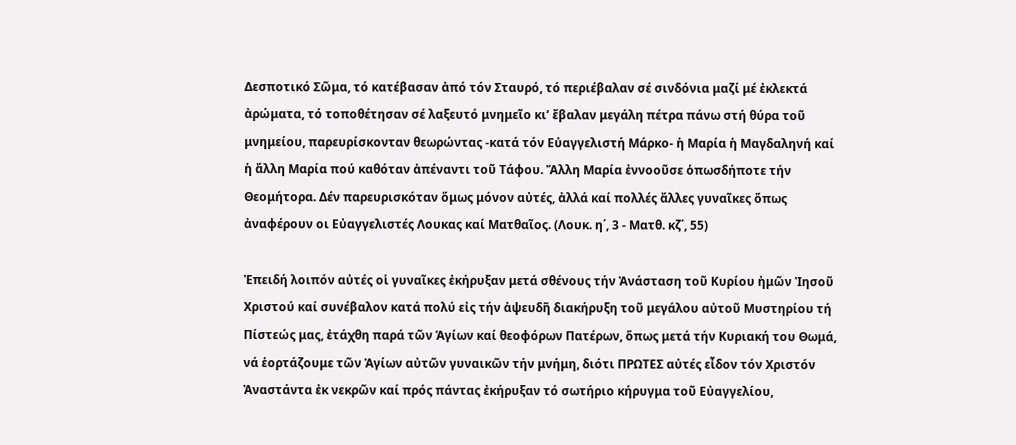Δεσποτικό Σῶμα, τό κατέβασαν ἀπό τόν Σταυρό, τό περιέβαλαν σέ σινδόνια μαζί μέ ἐκλεκτά ἀρώματα, τό τοποθέτησαν σέ λαξευτό μνημεῖο κι’ ἔβαλαν μεγάλη πέτρα πάνω στή θύρα τοῦ μνημείου, παρευρίσκονταν θεωρώντας -κατά τόν Εὐαγγελιστή Μάρκο- ἡ Μαρία ἡ Μαγδαληνή καί ἡ ἄλλη Μαρία πού καθόταν ἀπέναντι τοῦ Τάφου. Ἄλλη Μαρία ἐννοοῦσε ὁπωσδήποτε τήν Θεομήτορα. Δέν παρευρισκόταν ὅμως μόνον αὐτές, ἀλλά καί πολλές ἄλλες γυναῖκες ὅπως ἀναφέρουν οι Εὐαγγελιστές Λουκας καί Ματθαῖος. (Λουκ. η΄, 3 - Ματθ. κζ΄, 55)

Ἐπειδή λοιπόν αὐτές οἱ γυναῖκες ἐκήρυξαν μετά σθένους τήν Ἀνάσταση τοῦ Κυρίου ἠμῶν Ἰησοῦ Χριστού καί συνέβαλον κατά πολύ εἰς τήν ἀψευδῆ διακήρυξη τοῦ μεγάλου αὐτοῦ Μυστηρίου τή Πίστεώς μας, ἐτάχθη παρά τῶν Ἁγίων καί θεοφόρων Πατέρων, ὅπως μετά τήν Κυριακή του Θωμά, νά ἑορτάζουμε τῶν Ἁγίων αὐτῶν γυναικῶν τήν μνήμη, διότι ΠΡΩΤΕΣ αὐτές εἶδον τόν Χριστόν Ἀναστάντα ἐκ νεκρῶν καί πρός πάντας ἐκήρυξαν τό σωτήριο κήρυγμα τοῦ Εὐαγγελίου,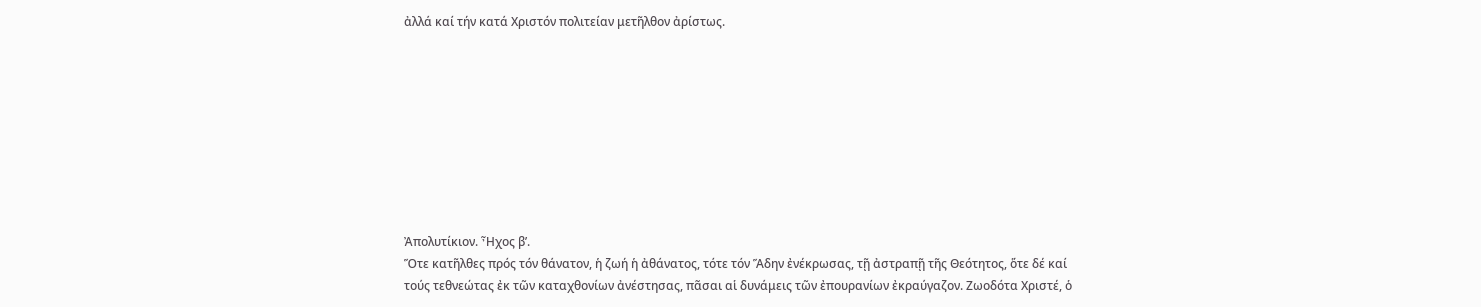ἀλλά καί τήν κατά Χριστόν πολιτείαν μετῆλθον ἀρίστως.









Ἀπολυτίκιον. Ἦχος β’.
Ὅτε κατῆλθες πρός τόν θάνατον, ἡ ζωή ἡ ἀθάνατος, τότε τόν Ἅδην ἐνέκρωσας, τῇ ἀστραπῇ τῆς Θεότητος, ὅτε δέ καί τούς τεθνεώτας ἐκ τῶν καταχθονίων ἀνέστησας, πᾶσαι αἱ δυνάμεις τῶν ἐπουρανίων ἐκραύγαζον. Ζωοδότα Χριστέ, ὁ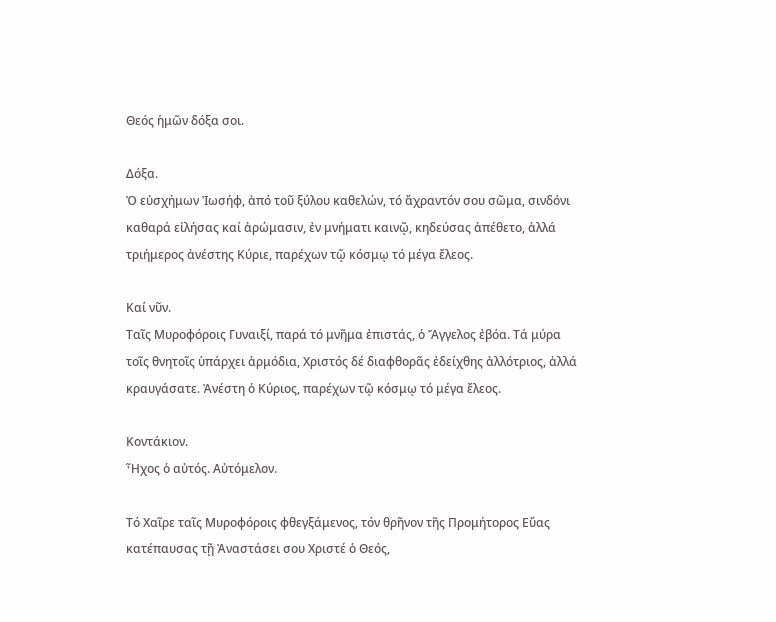Θεός ἡμῶν δόξα σοι.

Δόξα.
Ὁ εὐσχήμων Ἰωσήφ, ἀπό τοῦ ξύλου καθελών, τό ἄχραντόν σου σῶμα, σινδόνι καθαρά εἰλήσας καί ἀρώμασιν, ἐν μνήματι καινῷ, κηδεύσας ἀπέθετο, ἀλλά τριήμερος ἀνέστης Κύριε, παρέχων τῷ κόσμῳ τό μέγα ἔλεος.

Καί νῦν.
Ταῖς Μυροφόροις Γυναιξί, παρά τό μνῆμα ἐπιστάς, ὁ Ἄγγελος ἐβόα. Τά μύρα τοῖς θνητοῖς ὑπάρχει ἁρμόδια, Χριστός δέ διαφθορᾶς ἐδείχθης ἀλλότριος, ἀλλά κραυγάσατε. Ἀνέστη ὁ Κύριος, παρέχων τῷ κόσμῳ τό μέγα ἔλεος.

Κοντάκιον.
Ἦχος ὁ αὐτός. Αὐτόμελον.

Τό Χαῖρε ταῖς Μυροφόροις φθεγξάμενος, τόν θρῆνον τῆς Προμήτορος Εὔας κατέπαυσας τῇ Ἀναστάσει σου Χριστέ ὁ Θεός,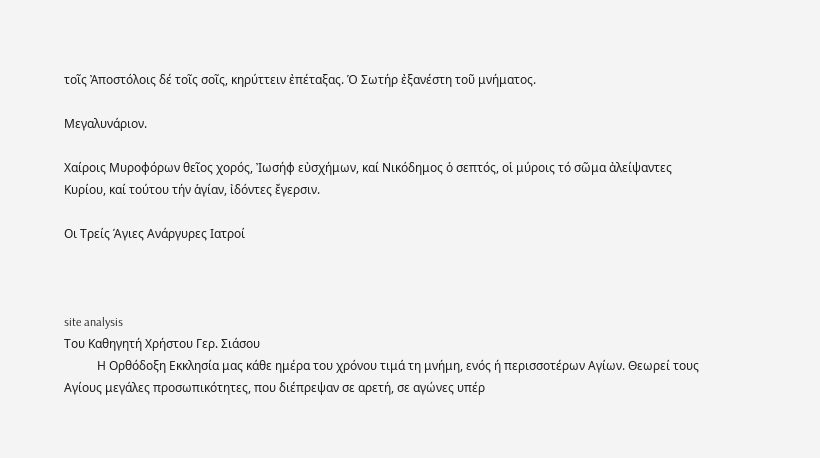τοῖς Ἀποστόλοις δέ τοῖς σοῖς, κηρύττειν ἐπέταξας. Ὁ Σωτήρ ἐξανέστη τοῦ μνήματος.

Μεγαλυνάριον.

Χαίροις Μυροφόρων θεῖος χορός, Ἰωσήφ εὐσχήμων, καί Νικόδημος ὁ σεπτός, οἱ μύροις τό σῶμα ἀλείψαντες Κυρίου, καί τούτου τήν ἁγίαν, ἰδόντες ἔγερσιν.

Οι Τρείς Άγιες Ανάργυρες Ιατροί



site analysis
Του Καθηγητή Χρήστου Γερ. Σιάσου
           Η Ορθόδοξη Εκκλησία μας κάθε ημέρα του χρόνου τιμά τη μνήμη, ενός ή περισσοτέρων Αγίων. Θεωρεί τους Αγίους μεγάλες προσωπικότητες, που διέπρεψαν σε αρετή, σε αγώνες υπέρ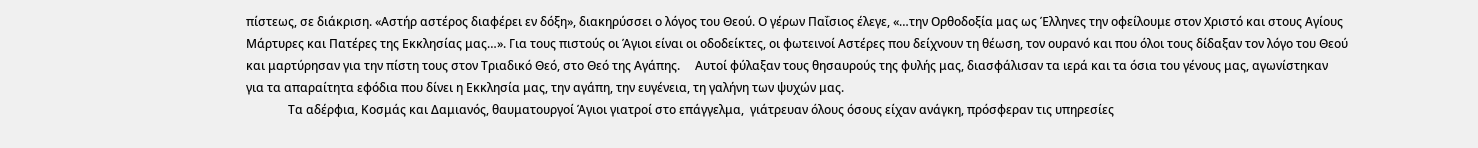πίστεως, σε διάκριση. «Αστήρ αστέρος διαφέρει εν δόξη», διακηρύσσει ο λόγος του Θεού. Ο γέρων Παΐσιος έλεγε, «…την Ορθοδοξία μας ως Έλληνες την οφείλουμε στον Χριστό και στους Αγίους Μάρτυρες και Πατέρες της Εκκλησίας μας…». Για τους πιστούς οι Άγιοι είναι οι οδοδείκτες, οι φωτεινοί Αστέρες που δείχνουν τη θέωση, τον ουρανό και που όλοι τους δίδαξαν τον λόγο του Θεού και μαρτύρησαν για την πίστη τους στον Τριαδικό Θεό, στο Θεό της Αγάπης.     Αυτοί φύλαξαν τους θησαυρούς της φυλής μας, διασφάλισαν τα ιερά και τα όσια του γένους μας, αγωνίστηκαν για τα απαραίτητα εφόδια που δίνει η Εκκλησία μας, την αγάπη, την ευγένεια, τη γαλήνη των ψυχών μας.
              Τα αδέρφια, Κοσμάς και Δαμιανός, θαυματουργοί Άγιοι γιατροί στο επάγγελμα,  γιάτρευαν όλους όσους είχαν ανάγκη, πρόσφεραν τις υπηρεσίες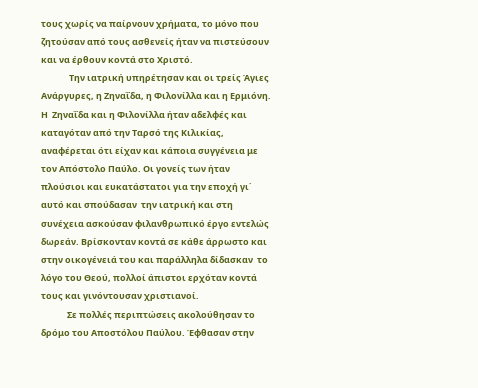τους χωρίς να παίρνουν χρήματα, το μόνο που ζητούσαν από τους ασθενείς ήταν να πιστεύσουν και να έρθουν κοντά στο Χριστό.
              Την ιατρική υπηρέτησαν και οι τρείς Άγιες Ανάργυρες, η Ζηναΐδα, η Φιλονίλλα και η Ερμιόνη. Η  Ζηναΐδα και η Φιλονίλλα ήταν αδελφές και καταγόταν από την Ταρσό της Κιλικίας, αναφέρεται ότι είχαν και κάποια συγγένεια με τον Απόστολο Παύλο. Οι γονείς των ήταν πλούσιοι και ευκατάστατοι για την εποχή γι΄ αυτό και σπούδασαν  την ιατρική και στη συνέχεια ασκούσαν φιλανθρωπικό έργο εντελώς δωρεάν. Βρίσκονταν κοντά σε κάθε άρρωστο και στην οικογένειά του και παράλληλα δίδασκαν  το λόγο του Θεού, πολλοί άπιστοι ερχόταν κοντά τους και γινόντουσαν χριστιανοί.
             Σε πολλές περιπτώσεις ακολούθησαν το δρόμο του Αποστόλου Παύλου. Έφθασαν στην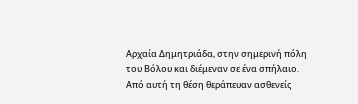Αρχαία Δημητριάδα, στην σημερινή πόλη του Βόλου και διέμεναν σε ένα σπήλαιο. Από αυτή τη θέση θεράπευαν ασθενείς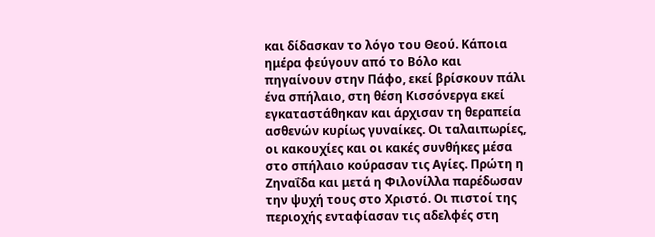και δίδασκαν το λόγο του Θεού. Κάποια ημέρα φεύγουν από το Βόλο και  πηγαίνουν στην Πάφο, εκεί βρίσκουν πάλι ένα σπήλαιο, στη θέση Κισσόνεργα εκεί εγκαταστάθηκαν και άρχισαν τη θεραπεία ασθενών κυρίως γυναίκες. Οι ταλαιπωρίες, οι κακουχίες και οι κακές συνθήκες μέσα στο σπήλαιο κούρασαν τις Αγίες. Πρώτη η Ζηναΐδα και μετά η Φιλονίλλα παρέδωσαν την ψυχή τους στο Χριστό. Οι πιστοί της περιοχής ενταφίασαν τις αδελφές στη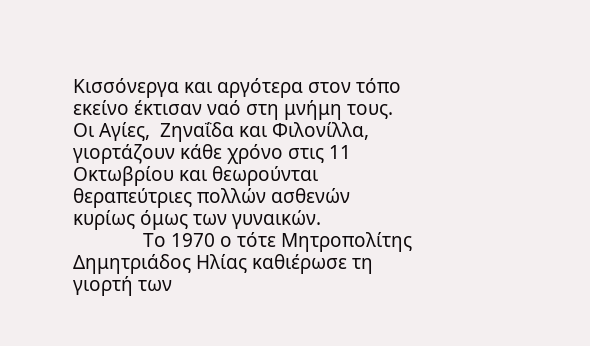Κισσόνεργα και αργότερα στον τόπο εκείνο έκτισαν ναό στη μνήμη τους. Οι Αγίες,  Ζηναΐδα και Φιλονίλλα, γιορτάζουν κάθε χρόνο στις 11 Οκτωβρίου και θεωρούνται θεραπεύτριες πολλών ασθενών κυρίως όμως των γυναικών.
              Το 1970 ο τότε Μητροπολίτης Δημητριάδος Ηλίας καθιέρωσε τη γιορτή των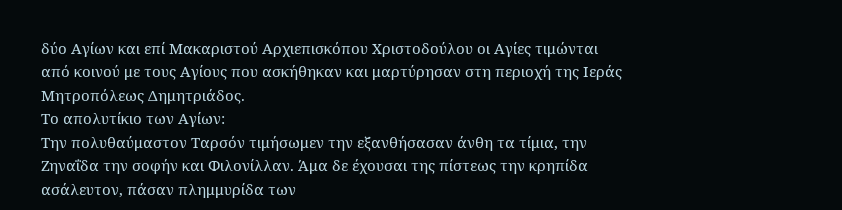δύο Αγίων και επί Μακαριστού Αρχιεπισκόπου Χριστοδούλου οι Αγίες τιμώνται από κοινού με τους Αγίους που ασκήθηκαν και μαρτύρησαν στη περιοχή της Ιεράς Μητροπόλεως Δημητριάδος.
Το απολυτίκιο των Αγίων:
Την πολυθαύμαστον Ταρσόν τιμήσωμεν την εξανθήσασαν άνθη τα τίμια, την Ζηναΐδα την σοφήν και Φιλονίλλαν. Άμα δε έχουσαι της πίστεως την κρηπίδα ασάλευτον, πάσαν πλημμυρίδα των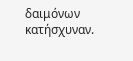δαιμόνων κατήσχυναν.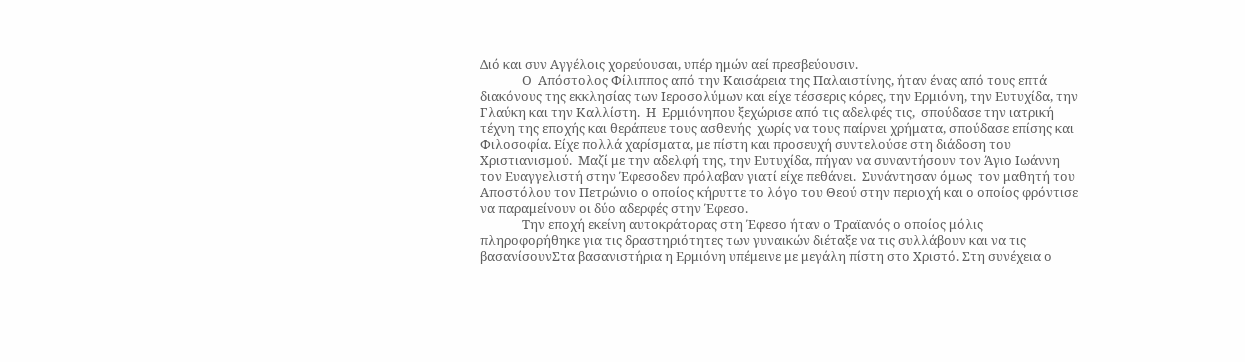Διό και συν Αγγέλοις χορεύουσαι, υπέρ ημών αεί πρεσβεύουσιν.
              Ο  Απόστολος Φίλιππος από την Καισάρεια της Παλαιστίνης, ήταν ένας από τους επτά διακόνους της εκκλησίας των Ιεροσολύμων και είχε τέσσερις κόρες, την Ερμιόνη, την Ευτυχίδα, την Γλαύκη και την Καλλίστη.  Η  Ερμιόνηπου ξεχώρισε από τις αδελφές τις,  σπούδασε την ιατρική τέχνη της εποχής και θεράπευε τους ασθενής  χωρίς να τους παίρνει χρήματα, σπούδασε επίσης και Φιλοσοφία. Είχε πολλά χαρίσματα, με πίστη και προσευχή συντελούσε στη διάδοση του Χριστιανισμού.  Μαζί με την αδελφή της, την Ευτυχίδα, πήγαν να συναντήσουν τον Άγιο Ιωάννη τον Ευαγγελιστή στην Έφεσοδεν πρόλαβαν γιατί είχε πεθάνει.  Συνάντησαν όμως  τον μαθητή του Αποστόλου τον Πετρώνιο ο οποίος κήρυττε το λόγο του Θεού στην περιοχή και ο οποίος φρόντισε να παραμείνουν οι δύο αδερφές στην Έφεσο.
              Την εποχή εκείνη αυτοκράτορας στη Έφεσο ήταν ο Τραϊανός ο οποίος μόλις πληροφορήθηκε για τις δραστηριότητες των γυναικών διέταξε να τις συλλάβουν και να τις βασανίσουνΣτα βασανιστήρια η Ερμιόνη υπέμεινε με μεγάλη πίστη στο Χριστό. Στη συνέχεια ο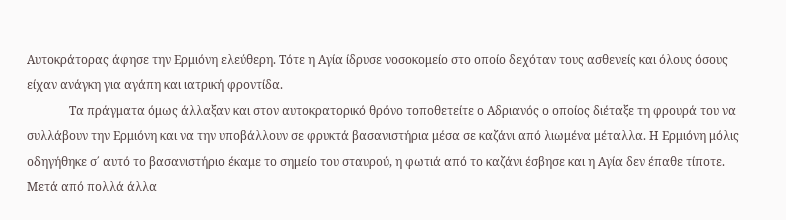Αυτοκράτορας άφησε την Ερμιόνη ελεύθερη. Τότε η Αγία ίδρυσε νοσοκομείο στο οποίο δεχόταν τους ασθενείς και όλους όσους είχαν ανάγκη για αγάπη και ιατρική φροντίδα.
              Τα πράγματα όμως άλλαξαν και στον αυτοκρατορικό θρόνο τοποθετείτε ο Αδριανός ο οποίος διέταξε τη φρουρά του να συλλάβουν την Ερμιόνη και να την υποβάλλουν σε φρυκτά βασανιστήρια μέσα σε καζάνι από λιωμένα μέταλλα. Η Ερμιόνη μόλις οδηγήθηκε σ΄ αυτό το βασανιστήριο έκαμε το σημείο του σταυρού, η φωτιά από το καζάνι έσβησε και η Αγία δεν έπαθε τίποτε.  Μετά από πολλά άλλα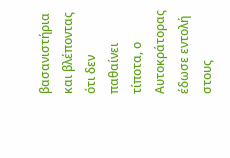βασανιστήρια και βλέποντας ότι δεν παθαίνει τίποτα, ο Αυτοκράτορας έδωσε εντολή στους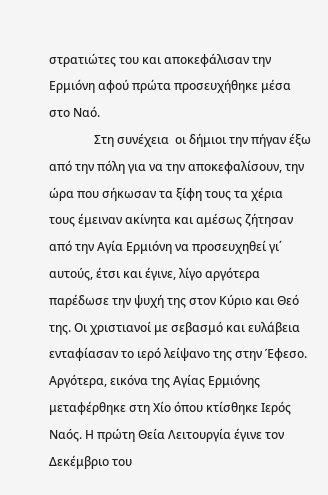στρατιώτες του και αποκεφάλισαν την Ερμιόνη αφού πρώτα προσευχήθηκε μέσα στο Ναό.
               Στη συνέχεια  οι δήμιοι την πήγαν έξω από την πόλη για να την αποκεφαλίσουν, την ώρα που σήκωσαν τα ξίφη τους τα χέρια τους έμειναν ακίνητα και αμέσως ζήτησαν από την Αγία Ερμιόνη να προσευχηθεί γι΄ αυτούς, έτσι και έγινε, λίγο αργότερα παρέδωσε την ψυχή της στον Κύριο και Θεό της. Οι χριστιανοί με σεβασμό και ευλάβεια ενταφίασαν το ιερό λείψανο της στην Έφεσο. Αργότερα, εικόνα της Αγίας Ερμιόνης μεταφέρθηκε στη Χίο όπου κτίσθηκε Ιερός Ναός. Η πρώτη Θεία Λειτουργία έγινε τον Δεκέμβριο του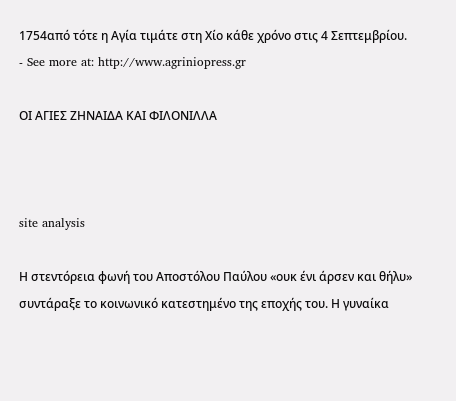1754από τότε η Αγία τιμάτε στη Χίο κάθε χρόνο στις 4 Σεπτεμβρίου.
- See more at: http://www.agriniopress.gr

ΟΙ ΑΓΙΕΣ ΖΗΝΑΙΔΑ ΚΑΙ ΦΙΛΟΝΙΛΛΑ



site analysis

Η στεντόρεια φωνή του Αποστόλου Παύλου «ουκ ένι άρσεν και θήλυ» συντάραξε το κοινωνικό κατεστημένο της εποχής του. Η γυναίκα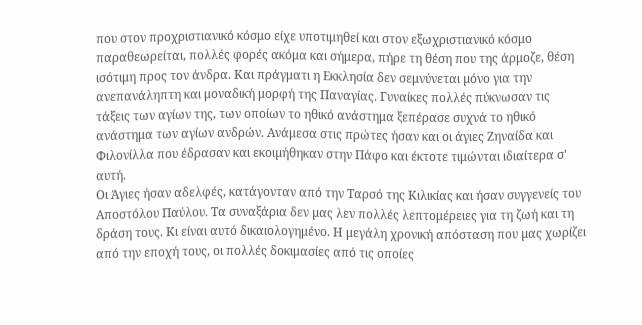που στον προχριστιανικό κόσμο είχε υποτιμηθεί και στον εξωχριστιανικό κόσμο παραθεωρείται, πολλές φορές ακόμα και σήμερα, πήρε τη θέση που της άρμοζε, θέση ισότιμη προς τον άνδρα. Και πράγματι η Εκκλησία δεν σεμνύνεται µόνο για την ανεπανάληπτη και μοναδική μορφή της Παναγίας. Γυναίκες πολλές πύκνωσαν τις τάξεις των αγίων της, των οποίων το ηθικό ανάστημα ξεπέρασε συχνά το ηθικό ανάστημα των αγίων ανδρών. Ανάμεσα στις πρώτες ήσαν και οι άγιες Ζηναίδα και Φιλονίλλα που έδρασαν και εκοιµήθηκαν στην Πάφο και έκτοτε τιμώνται ιδιαίτερα σ' αυτή.
Οι Άγιες ήσαν αδελφές, κατάγονταν από την Ταρσό της Κιλικίας και ήσαν συγγενείς του Αποστόλου Παύλου. Τα συναξάρια δεν µας λεν πολλές λεπτομέρειες για τη ζωή και τη δράση τους. Κι είναι αυτό δικαιολογημένο. Η μεγάλη χρονική απόσταση που µας χωρίζει από την εποχή τους, οι πολλές δοκιμασίες από τις οποίες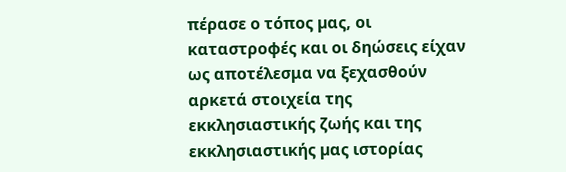πέρασε ο τόπος µας, οι καταστροφές και οι δηώσεις είχαν ως αποτέλεσμα να ξεχασθούν αρκετά στοιχεία της εκκλησιαστικής ζωής και της εκκλησιαστικής µας ιστορίας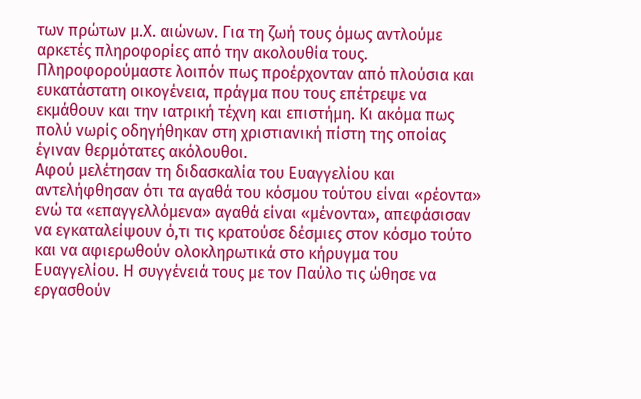των πρώτων µ.Χ. αιώνων. Για τη ζωή τους όμως αντλούμε αρκετές πληροφορίες από την ακολουθία τους.
Πληροφορούμαστε λοιπόν πως προέρχονταν από πλούσια και ευκατάστατη οικογένεια, πράγμα που τους επέτρεψε να εκμάθουν και την ιατρική τέχνη και επιστήμη. Κι ακόμα πως πολύ νωρίς οδηγήθηκαν στη χριστιανική πίστη της οποίας έγιναν θερμότατες ακόλουθοι.
Αφού μελέτησαν τη διδασκαλία του Ευαγγελίου και αντελήφθησαν ότι τα αγαθά του κόσμου τούτου είναι «ρέοντα» ενώ τα «επαγγελλόµενα» αγαθά είναι «µένοντα», απεφάσισαν να εγκαταλείψουν ό,τι τις κρατούσε δέσμιες στον κόσμο τούτο και να αφιερωθούν ολοκληρωτικά στο κήρυγμα του Ευαγγελίου. Η συγγένειά τους µε τον Παύλο τις ώθησε να εργασθούν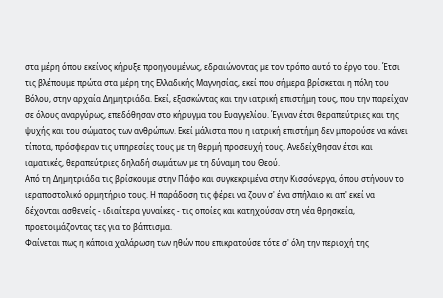στα μέρη όπου εκείνος κήρυξε προηγουμένως, εδραιώνοντας µε τον τρόπο αυτό το έργο του. Έτσι τις βλέπουμε πρώτα στα μέρη της Ελλαδικής Μαγνησίας, εκεί που σήμερα βρίσκεται η πόλη του Βόλου, στην αρχαία Δημητριάδα. Εκεί, εξασκώντας και την ιατρική επιστήμη τους, που την παρείχαν σε όλους αναργύρως, επεδόθησαν στο κήρυγμα του Ευαγγελίου. Έγιναν έτσι θεραπεύτριες και της ψυχής και του σώματος των ανθρώπων. Εκεί μάλιστα που η ιατρική επιστήμη δεν μπορούσε να κάνει τίποτα, πρόσφεραν τις υπηρεσίες τους µε τη θερμή προσευχή τους. Ανεδείχθησαν έτσι και ιαµατικές, θεραπεύτριες δηλαδή σωμάτων µε τη δύναμη του Θεού.
Από τη Δηµητριάδα τις βρίσκουμε στην Πάφο και συγκεκριμένα στην Κισσόνεργα, όπου στήνουν το ιεραποστολικό ορμητήριο τους. Η παράδοση τις φέρει να ζουν σ' ένα σπήλαιο κι απ' εκεί να δέχονται ασθενείς - ιδιαίτερα γυναίκες - τις οποίες και κατηχούσαν στη νέα θρησκεία, προετοιμάζοντας τες για το βάπτισμα.
Φαίνεται πως η κάποια χαλάρωση των ηθών που επικρατούσε τότε σ' όλη την περιοχή της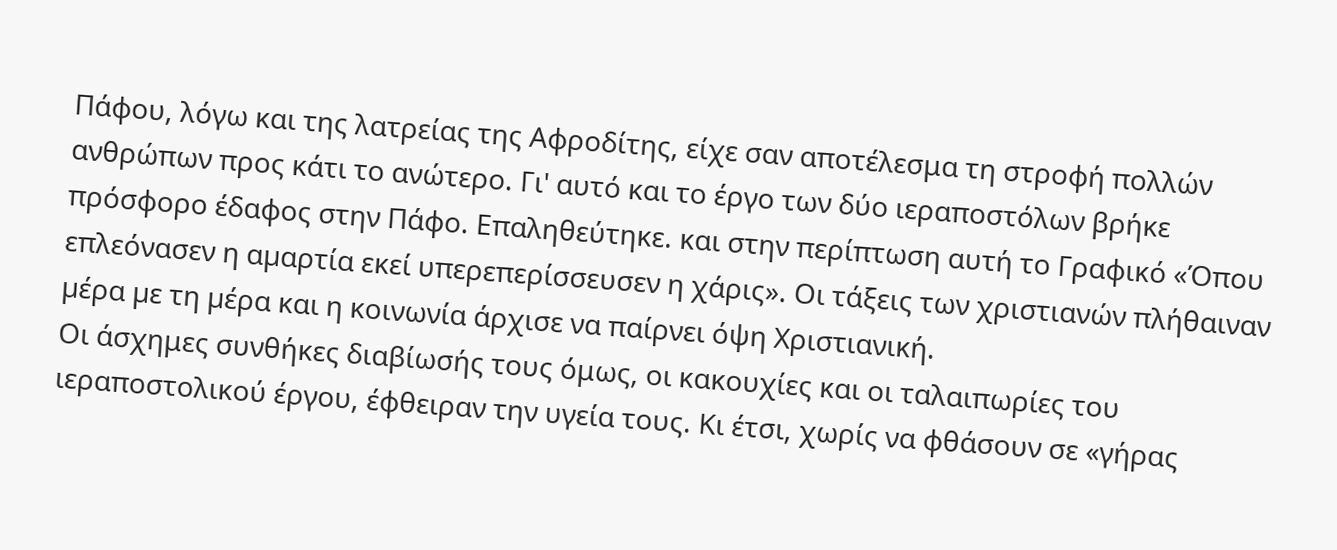Πάφου, λόγω και της λατρείας της Αφροδίτης, είχε σαν αποτέλεσμα τη στροφή πολλών ανθρώπων προς κάτι το ανώτερο. Γι' αυτό και το έργο των δύο ιεραποστόλων βρήκε πρόσφορο έδαφος στην Πάφο. Επαληθεύτηκε. και στην περίπτωση αυτή το Γραφικό «Όπου επλεόνασεν η αµαρτία εκεί υπερεπερίσσευσεν η χάρις». Οι τάξεις των χριστιανών πλήθαιναν µέρα µε τη µέρα και η κοινωνία άρχισε να παίρνει όψη Χριστιανική.
Οι άσχημες συνθήκες διαβίωσής τους όμως, οι κακουχίες και οι ταλαιπωρίες του ιεραποστολικού έργου, έφθειραν την υγεία τους. Κι έτσι, χωρίς να φθάσουν σε «γήρας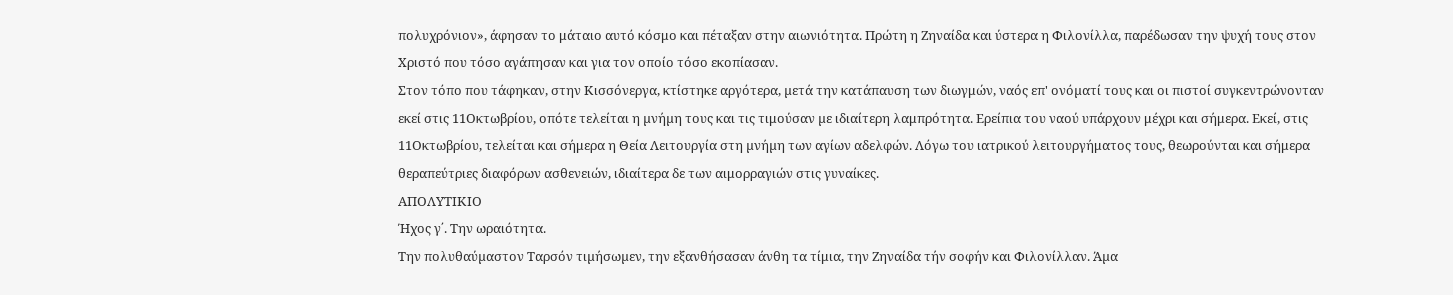πολυχρόνιον», άφησαν το μάταιο αυτό κόσμο και πέταξαν στην αιωνιότητα. Πρώτη η Ζηναίδα και ύστερα η Φιλονίλλα, παρέδωσαν την ψυχή τους στον Χριστό που τόσο αγάπησαν και για τον οποίο τόσο εκοπίασαν.
Στον τόπο που τάφηκαν, στην Κισσόνεργα, κτίστηκε αργότερα, µετά την κατάπαυση των διωγμών, ναός επ' ονόµατί τους και οι πιστοί συγκεντρώνονταν εκεί στις 11Οκτωβρίου, οπότε τελείται η µνήµη τους και τις τιμούσαν µε ιδιαίτερη λαμπρότητα. Ερείπια του ναού υπάρχουν μέχρι και σήμερα. Εκεί, στις 11Οκτωβρίου, τελείται και σήμερα η Θεία Λειτουργία στη µνήµη των αγίων αδελφών. Λόγω του ιατρικού λειτουργήματος τους, θεωρούνται και σήμερα θεραπεύτριες διαφόρων ασθενειών, ιδιαίτερα δε των αιμορραγιών στις γυναίκες.
ΑΠΟΛΥΤΙΚΙΟ
Ήχος γ΄. Την ωραιότητα.
Την πολυθαύµαστον Ταρσόν τιµήσωµεν, την εξανθήσασαν άνθη τα τίμια, την Ζηναίδα τήν σοφήν και Φιλονίλλαν. Άµα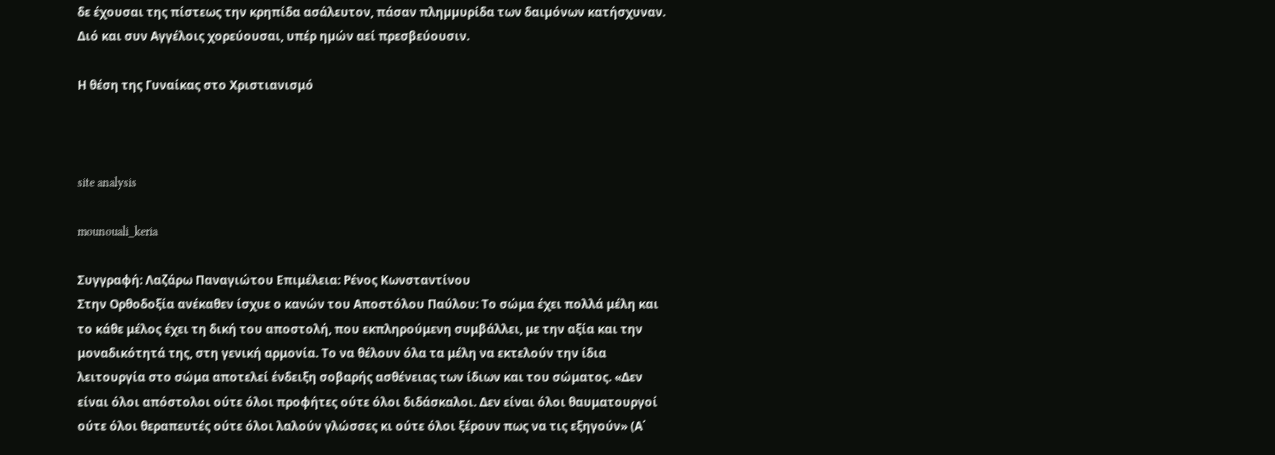δε έχουσαι της πίστεως την κρηπίδα ασάλευτον, πάσαν πληµµυρίδα των δαιµόνων κατήσχυναν. Διό και συν Αγγέλοις χορεύουσαι, υπέρ ηµών αεί πρεσβεύουσιν.

Η θέση της Γυναίκας στο Χριστιανισμό



site analysis

mounouali_keria

Συγγραφή: Λαζάρω Παναγιώτου Επιμέλεια: Ρένος Κωνσταντίνου
Στην Ορθοδοξία ανέκαθεν ίσχυε ο κανών του Αποστόλου Παύλου: Το σώμα έχει πολλά μέλη και το κάθε μέλος έχει τη δική του αποστολή, που εκπληρούμενη συμβάλλει, με την αξία και την μοναδικότητά της, στη γενική αρμονία. Το να θέλουν όλα τα μέλη να εκτελούν την ίδια λειτουργία στο σώμα αποτελεί ένδειξη σοβαρής ασθένειας των ίδιων και του σώματος. «Δεν είναι όλοι απόστολοι ούτε όλοι προφήτες ούτε όλοι διδάσκαλοι. Δεν είναι όλοι θαυματουργοί ούτε όλοι θεραπευτές ούτε όλοι λαλούν γλώσσες κι ούτε όλοι ξέρουν πως να τις εξηγούν» (Α΄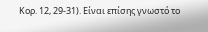Κορ. 12, 29-31). Είναι επίσης γνωστό το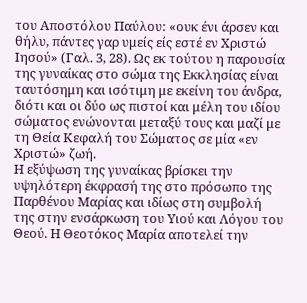του Αποστόλου Παύλου: «ουκ ένι άρσεν και θήλυ, πάντες γαρ υμείς είς εστέ εν Χριστώ Ιησού» (Γαλ. 3, 28). Ως εκ τούτου η παρουσία της γυναίκας στο σώμα της Εκκλησίας είναι ταυτόσημη και ισότιμη με εκείνη του άνδρα, διότι και οι δύο ως πιστοί και μέλη του ιδίου σώματος ενώνονται μεταξύ τους και μαζί με τη Θεία Κεφαλή του Σώματος σε μία «εν Χριστώ» ζωή.
Η εξύψωση της γυναίκας βρίσκει την υψηλότερη έκφρασή της στο πρόσωπο της Παρθένου Μαρίας και ιδίως στη συμβολή της στην ενσάρκωση του Υιού και Λόγου του Θεού. Η Θεοτόκος Μαρία αποτελεί την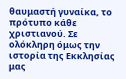θαυμαστή γυναίκα, το πρότυπο κάθε χριστιανού. Σε ολόκληρη όμως την ιστορία της Εκκλησίας μας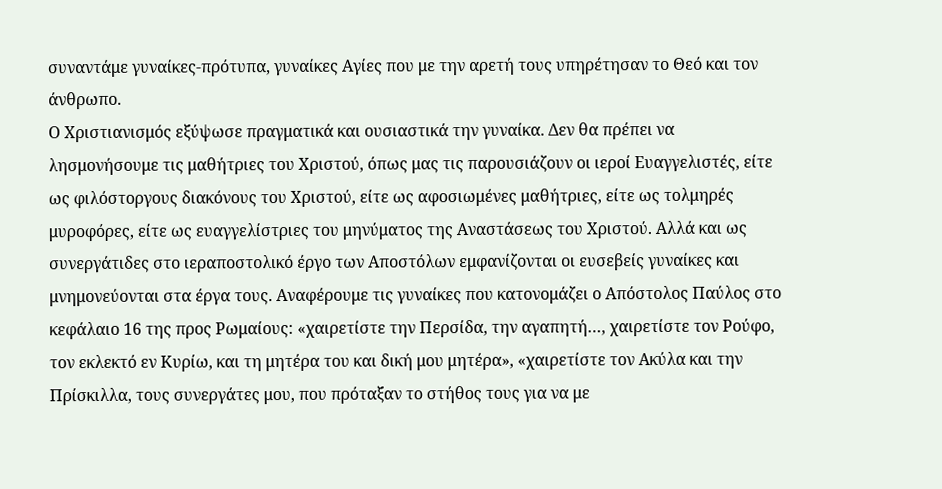συναντάμε γυναίκες-πρότυπα, γυναίκες Αγίες που με την αρετή τους υπηρέτησαν το Θεό και τον άνθρωπο.
Ο Χριστιανισμός εξύψωσε πραγματικά και ουσιαστικά την γυναίκα. Δεν θα πρέπει να λησμονήσουμε τις μαθήτριες του Χριστού, όπως μας τις παρουσιάζουν οι ιεροί Ευαγγελιστές, είτε ως φιλόστοργους διακόνους του Χριστού, είτε ως αφοσιωμένες μαθήτριες, είτε ως τολμηρές μυροφόρες, είτε ως ευαγγελίστριες του μηνύματος της Αναστάσεως του Χριστού. Αλλά και ως συνεργάτιδες στο ιεραποστολικό έργο των Αποστόλων εμφανίζονται οι ευσεβείς γυναίκες και μνημονεύονται στα έργα τους. Αναφέρουμε τις γυναίκες που κατονομάζει ο Απόστολος Παύλος στο κεφάλαιο 16 της προς Ρωμαίους: «χαιρετίστε την Περσίδα, την αγαπητή…, χαιρετίστε τον Ρούφο, τον εκλεκτό εν Κυρίω, και τη μητέρα του και δική μου μητέρα», «χαιρετίστε τον Ακύλα και την Πρίσκιλλα, τους συνεργάτες μου, που πρόταξαν το στήθος τους για να με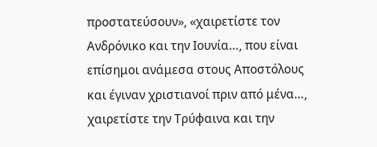προστατεύσουν», «χαιρετίστε τον Ανδρόνικο και την Ιουνία…, που είναι επίσημοι ανάμεσα στους Αποστόλους και έγιναν χριστιανοί πριν από μένα…, χαιρετίστε την Τρύφαινα και την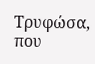Τρυφώσα, που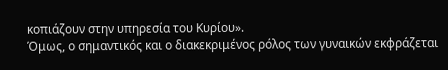κοπιάζουν στην υπηρεσία του Κυρίου».
Όμως, ο σημαντικός και ο διακεκριμένος ρόλος των γυναικών εκφράζεται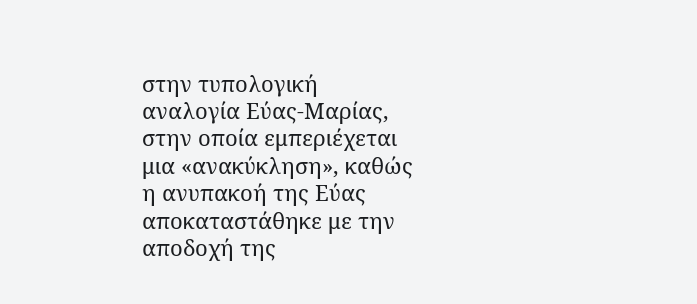στην τυπολογική αναλογία Εύας-Μαρίας, στην οποία εμπεριέχεται μια «ανακύκληση», καθώς η ανυπακοή της Εύας αποκαταστάθηκε με την αποδοχή της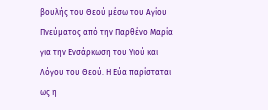βουλής του Θεού μέσω του Αγίου Πνεύματος από την Παρθένο Μαρία για την Ενσάρκωση του Υιού και Λόγου του Θεού. Η Εύα παρίσταται  ως η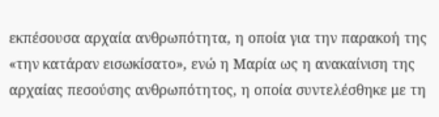εκπέσουσα αρχαία ανθρωπότητα, η οποία για την παρακοή της «την κατάραν εισωκίσατο», ενώ η Μαρία ως η ανακαίνιση της αρχαίας πεσούσης ανθρωπότητος, η οποία συντελέσθηκε με τη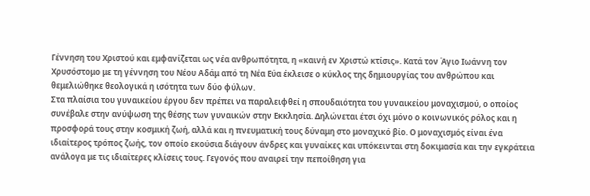Γέννηση του Χριστού και εμφανίζεται ως νέα ανθρωπότητα, η «καινή εν Χριστώ κτίσις». Κατά τον Άγιο Ιωάννη τον Χρυσόστομο με τη γέννηση του Νέου Αδάμ από τη Νέα Εύα έκλεισε ο κύκλος της δημιουργίας του ανθρώπου και θεμελιώθηκε θεολογικά η ισότητα των δύο φύλων.
Στα πλαίσια του γυναικείου έργου δεν πρέπει να παραλειφθεί η σπουδαιότητα του γυναικείου μοναχισμού, ο οποίος συνέβαλε στην ανύψωση της θέσης των γυναικών στην Εκκλησία. Δηλώνεται έτσι όχι μόνο ο κοινωνικός ρόλος και η προσφορά τους στην κοσμική ζωή, αλλά και η πνευματική τους δύναμη στο μοναχικό βίο. Ο μοναχισμός είναι ένα ιδιαίτερος τρόπος ζωής, τον οποίο εκούσια διάγουν άνδρες και γυναίκες και υπόκεινται στη δοκιμασία και την εγκράτεια ανάλογα με τις ιδιαίτερες κλίσεις τους. Γεγονός που αναιρεί την πεποίθηση για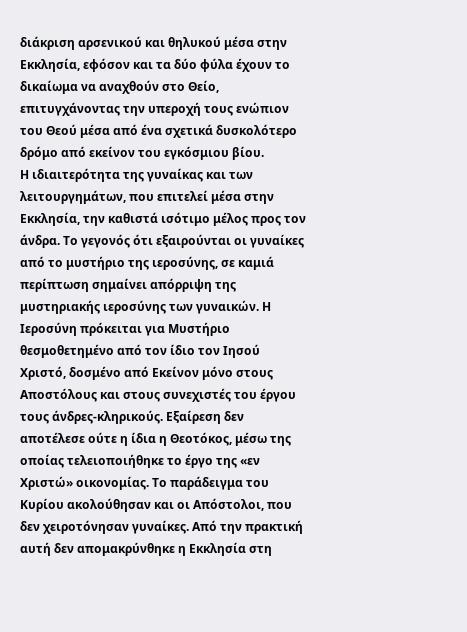διάκριση αρσενικού και θηλυκού μέσα στην Εκκλησία, εφόσον και τα δύο φύλα έχουν το δικαίωμα να αναχθούν στο Θείο, επιτυγχάνοντας την υπεροχή τους ενώπιον του Θεού μέσα από ένα σχετικά δυσκολότερο δρόμο από εκείνον του εγκόσμιου βίου.
Η ιδιαιτερότητα της γυναίκας και των λειτουργημάτων, που επιτελεί μέσα στην Εκκλησία, την καθιστά ισότιμο μέλος προς τον άνδρα. Το γεγονός ότι εξαιρούνται οι γυναίκες από το μυστήριο της ιεροσύνης, σε καμιά περίπτωση σημαίνει απόρριψη της μυστηριακής ιεροσύνης των γυναικών. Η Ιεροσύνη πρόκειται για Μυστήριο θεσμοθετημένο από τον ίδιο τον Ιησού Χριστό, δοσμένο από Εκείνον μόνο στους Αποστόλους και στους συνεχιστές του έργου τους άνδρες-κληρικούς. Εξαίρεση δεν αποτέλεσε ούτε η ίδια η Θεοτόκος, μέσω της οποίας τελειοποιήθηκε το έργο της «εν Χριστώ» οικονομίας. Το παράδειγμα του Κυρίου ακολούθησαν και οι Απόστολοι, που δεν χειροτόνησαν γυναίκες. Από την πρακτική αυτή δεν απομακρύνθηκε η Εκκλησία στη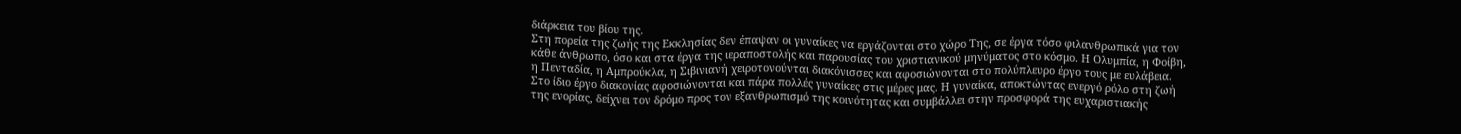διάρκεια του βίου της.
Στη πορεία της ζωής της Εκκλησίας δεν έπαψαν οι γυναίκες να εργάζονται στο χώρο Της, σε έργα τόσο φιλανθρωπικά για τον κάθε άνθρωπο, όσο και στα έργα της ιεραποστολής και παρουσίας του χριστιανικού μηνύματος στο κόσμο. Η Ολυμπία, η Φοίβη, η Πενταδία, η Αμπρούκλα, η Σιβινιανή χειροτονούνται διακόνισσες και αφοσιώνονται στο πολύπλευρο έργο τους με ευλάβεια.
Στο ίδιο έργο διακονίας αφοσιώνονται και πάρα πολλές γυναίκες στις μέρες μας. Η γυναίκα, αποκτώντας ενεργό ρόλο στη ζωή της ενορίας, δείχνει τον δρόμο προς τον εξανθρωπισμό της κοινότητας και συμβάλλει στην προσφορά της ευχαριστιακής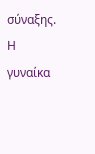σύναξης. Η γυναίκα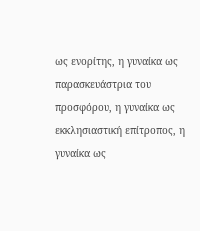ως ενορίτης, η γυναίκα ως παρασκευάστρια του προσφόρου, η γυναίκα ως εκκλησιαστική επίτροπος, η γυναίκα ως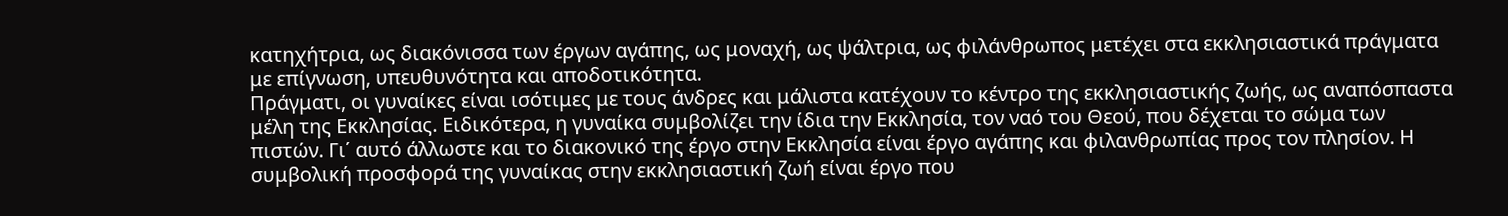κατηχήτρια, ως διακόνισσα των έργων αγάπης, ως μοναχή, ως ψάλτρια, ως φιλάνθρωπος μετέχει στα εκκλησιαστικά πράγματα με επίγνωση, υπευθυνότητα και αποδοτικότητα.
Πράγματι, οι γυναίκες είναι ισότιμες με τους άνδρες και μάλιστα κατέχουν το κέντρο της εκκλησιαστικής ζωής, ως αναπόσπαστα μέλη της Εκκλησίας. Ειδικότερα, η γυναίκα συμβολίζει την ίδια την Εκκλησία, τον ναό του Θεού, που δέχεται το σώμα των πιστών. Γι΄ αυτό άλλωστε και το διακονικό της έργο στην Εκκλησία είναι έργο αγάπης και φιλανθρωπίας προς τον πλησίον. Η συμβολική προσφορά της γυναίκας στην εκκλησιαστική ζωή είναι έργο που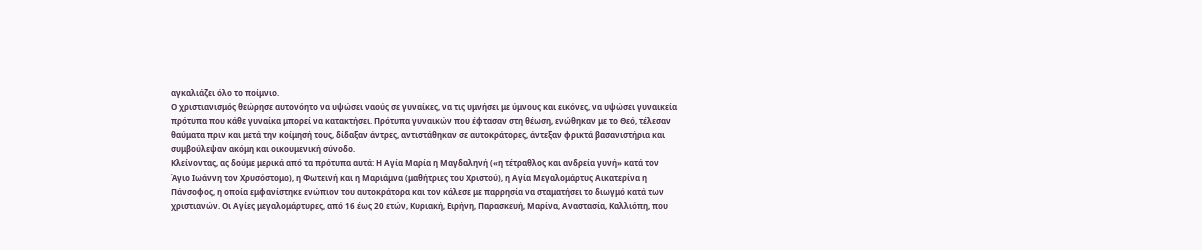αγκαλιάζει όλο το ποίμνιο.
Ο χριστιανισμός θεώρησε αυτονόητο να υψώσει ναούς σε γυναίκες, να τις υμνήσει με ύμνους και εικόνες, να υψώσει γυναικεία πρότυπα που κάθε γυναίκα μπορεί να κατακτήσει. Πρότυπα γυναικών που έφτασαν στη θέωση, ενώθηκαν με το Θεό, τέλεσαν θαύματα πριν και μετά την κοίμησή τους, δίδαξαν άντρες, αντιστάθηκαν σε αυτοκράτορες, άντεξαν φρικτά βασανιστήρια και συμβούλεψαν ακόμη και οικουμενική σύνοδο.
Κλείνοντας, ας δούμε μερικά από τα πρότυπα αυτά: Η Αγία Μαρία η Μαγδαληνή («η τέτραθλος και ανδρεία γυνή» κατά τον Άγιο Ιωάννη τον Χρυσόστομο), η Φωτεινή και η Μαριάμνα (μαθήτριες του Χριστού), η Αγία Μεγαλομάρτυς Αικατερίνα η Πάνσοφος, η οποία εμφανίστηκε ενώπιον του αυτοκράτορα και τον κάλεσε με παρρησία να σταματήσει το διωγμό κατά των χριστιανών. Οι Αγίες μεγαλομάρτυρες, από 16 έως 20 ετών, Κυριακή, Ειρήνη, Παρασκευή, Μαρίνα, Αναστασία, Καλλιόπη, που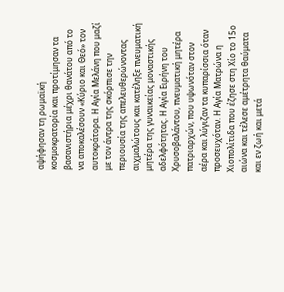αψήφησαν τη ρωμαϊκή κοσμοκρατορία και προτίμησαν τα βασανιστήρια μέχρι θανάτου από το να αποκαλέσουν «Κύριο και Θεό» τον αυτοκράτορα. Η Αγία Μελάνη που μαζί με τον άντρα της σκόρπισε την περιουσία της απελευθερώνοντας αιχμαλώτους και κατέληξε πνευματική μητέρα της γυναικείας μοναστικής αδελφότητας. Η Αγία Ειρήνη του Χρυσοβαλάντου, πνευματική μητέρα πατριαρχών, που υψωνόταν στον αέρα και λύγιζαν τα κυπαρίσσια όταν προσευχόταν. Η Αγία Ματρώνα η Χιοπολίτιδα που έζησε στη Χίο το 15ο αιώνα και τέλεσε αμέτρητα θαύματα και εν ζωή και μετά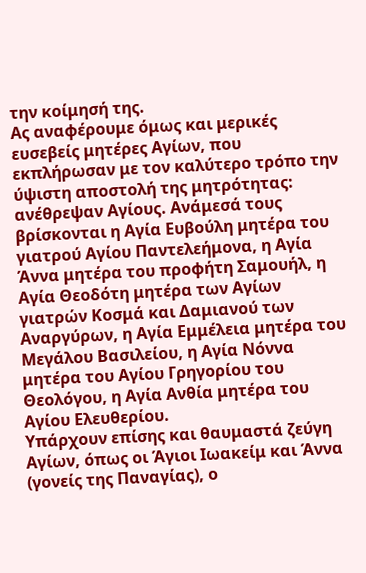την κοίμησή της.
Ας αναφέρουμε όμως και μερικές ευσεβείς μητέρες Αγίων, που εκπλήρωσαν με τον καλύτερο τρόπο την ύψιστη αποστολή της μητρότητας: ανέθρεψαν Αγίους. Ανάμεσά τους βρίσκονται η Αγία Ευβούλη μητέρα του γιατρού Αγίου Παντελεήμονα, η Αγία Άννα μητέρα του προφήτη Σαμουήλ, η Αγία Θεοδότη μητέρα των Αγίων γιατρών Κοσμά και Δαμιανού των Αναργύρων, η Αγία Εμμέλεια μητέρα του Μεγάλου Βασιλείου, η Αγία Νόννα μητέρα του Αγίου Γρηγορίου του Θεολόγου, η Αγία Ανθία μητέρα του Αγίου Ελευθερίου.
Υπάρχουν επίσης και θαυμαστά ζεύγη Αγίων, όπως οι Άγιοι Ιωακείμ και Άννα (γονείς της Παναγίας), ο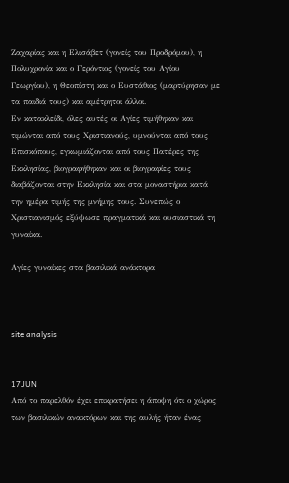Ζαχαρίας και η Ελισάβετ (γονείς του Προδρόμου), η Πολυχρονία και ο Γερόντιος (γονείς του Αγίου Γεωργίου), η Θεοπίστη και ο Ευστάθιος (μαρτύρησαν με τα παιδιά τους) και αμέτρητοι άλλοι.
Εν κατακλείδι, όλες αυτές οι Αγίες τιμήθηκαν και τιμώνται από τους Χριστιανούς, υμνούνται από τους Επισκόπους, εγκωμιάζονται από τους Πατέρες της Εκκλησίας, βιογραφήθηκαν και οι βιογραφίες τους διαβάζονται στην Εκκλησία και στα μοναστήρια κατά την ημέρα τιμής της μνήμης τους. Συνεπώς ο Χριστιανισμός εξύψωσε πραγματικά και ουσιαστικά τη γυναίκα.

Αγίες γυναίκες στα βασιλικά ανάκτορα



site analysis


17JUN
Από το παρελθόν έχει επικρατήσει η άποψη ότι ο χώρος των βασιλικών ανακτόρων και της αυλής ήταν ένας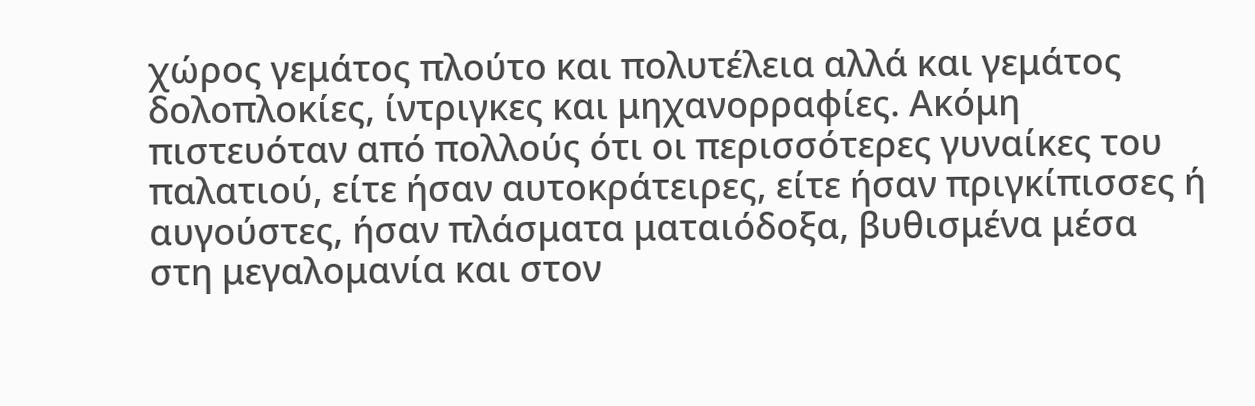χώρος γεμάτος πλούτο και πολυτέλεια αλλά και γεμάτος δολοπλοκίες, ίντριγκες και μηχανορραφίες. Ακόμη πιστευόταν από πολλούς ότι οι περισσότερες γυναίκες του παλατιού, είτε ήσαν αυτοκράτειρες, είτε ήσαν πριγκίπισσες ή αυγούστες, ήσαν πλάσματα ματαιόδοξα, βυθισμένα μέσα στη μεγαλομανία και στον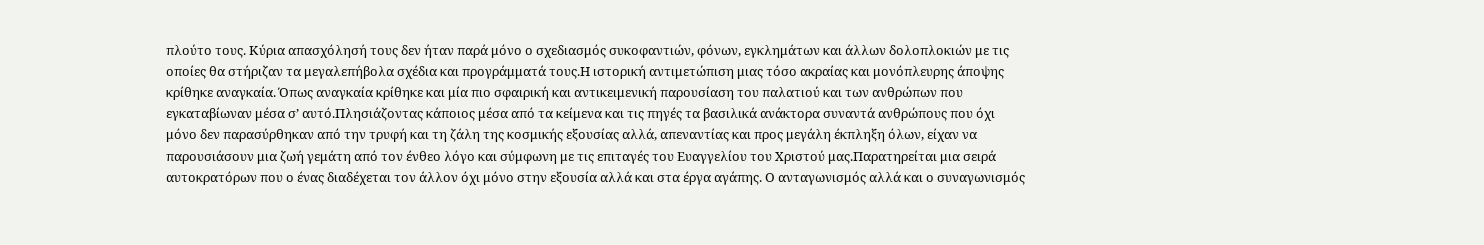πλούτο τους. Κύρια απασχόλησή τους δεν ήταν παρά μόνο ο σχεδιασμός συκοφαντιών, φόνων, εγκλημάτων και άλλων δολοπλοκιών με τις οποίες θα στήριζαν τα μεγαλεπήβολα σχέδια και προγράμματά τους.Η ιστορική αντιμετώπιση μιας τόσο ακραίας και μονόπλευρης άποψης κρίθηκε αναγκαία. Όπως αναγκαία κρίθηκε και μία πιο σφαιρική και αντικειμενική παρουσίαση του παλατιού και των ανθρώπων που εγκαταβίωναν μέσα σ’ αυτό.Πλησιάζοντας κάποιος μέσα από τα κείμενα και τις πηγές τα βασιλικά ανάκτορα συναντά ανθρώπους που όχι μόνο δεν παρασύρθηκαν από την τρυφή και τη ζάλη της κοσμικής εξουσίας αλλά, απεναντίας και προς μεγάλη έκπληξη όλων, είχαν να παρουσιάσουν μια ζωή γεμάτη από τον ένθεο λόγο και σύμφωνη με τις επιταγές του Ευαγγελίου του Χριστού μας.Παρατηρείται μια σειρά αυτοκρατόρων που ο ένας διαδέχεται τον άλλον όχι μόνο στην εξουσία αλλά και στα έργα αγάπης. Ο ανταγωνισμός αλλά και ο συναγωνισμός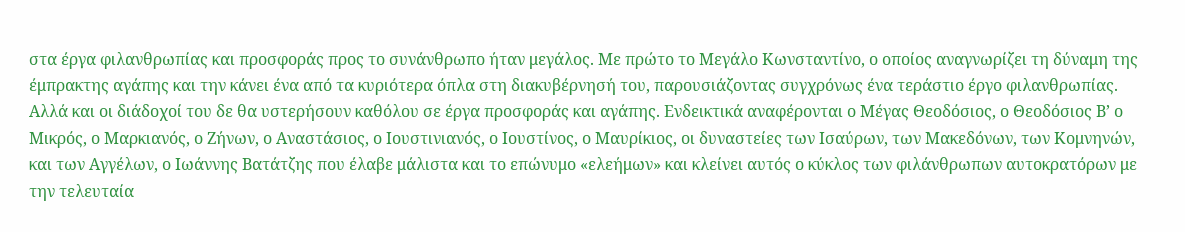στα έργα φιλανθρωπίας και προσφοράς προς το συνάνθρωπο ήταν μεγάλος. Με πρώτο το Μεγάλο Κωνσταντίνο, ο οποίος αναγνωρίζει τη δύναμη της έμπρακτης αγάπης και την κάνει ένα από τα κυριότερα όπλα στη διακυβέρνησή του, παρουσιάζοντας συγχρόνως ένα τεράστιο έργο φιλανθρωπίας. Αλλά και οι διάδοχοί του δε θα υστερήσουν καθόλου σε έργα προσφοράς και αγάπης. Ενδεικτικά αναφέρονται ο Μέγας Θεοδόσιος, ο Θεοδόσιος Β’ ο Μικρός, ο Μαρκιανός, ο Ζήνων, ο Αναστάσιος, ο Ιουστινιανός, ο Ιουστίνος, ο Μαυρίκιος, οι δυναστείες των Ισαύρων, των Μακεδόνων, των Κομνηνών, και των Αγγέλων, ο Ιωάννης Βατάτζης που έλαβε μάλιστα και το επώνυμο «ελεήμων» και κλείνει αυτός ο κύκλος των φιλάνθρωπων αυτοκρατόρων με την τελευταία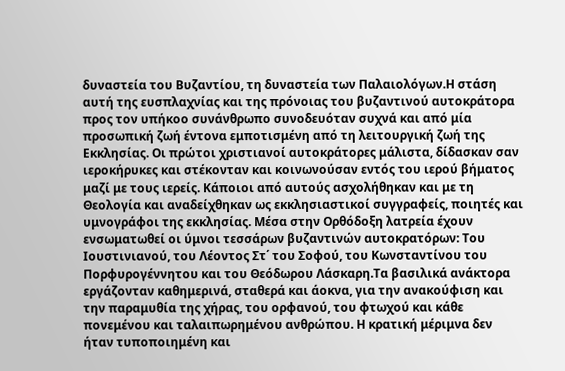δυναστεία του Βυζαντίου, τη δυναστεία των Παλαιολόγων.Η στάση αυτή της ευσπλαχνίας και της πρόνοιας του βυζαντινού αυτοκράτορα προς τον υπήκοο συνάνθρωπο συνοδευόταν συχνά και από μία προσωπική ζωή έντονα εμποτισμένη από τη λειτουργική ζωή της Εκκλησίας. Οι πρώτοι χριστιανοί αυτοκράτορες μάλιστα, δίδασκαν σαν ιεροκήρυκες και στέκονταν και κοινωνούσαν εντός του ιερού βήματος μαζί με τους ιερείς. Κάποιοι από αυτούς ασχολήθηκαν και με τη Θεολογία και αναδείχθηκαν ως εκκλησιαστικοί συγγραφείς, ποιητές και υμνογράφοι της εκκλησίας. Μέσα στην Ορθόδοξη λατρεία έχουν ενσωματωθεί οι ύμνοι τεσσάρων βυζαντινών αυτοκρατόρων: Του Ιουστινιανού, του Λέοντος Στ΄ του Σοφού, του Κωνσταντίνου του Πορφυρογέννητου και του Θεόδωρου Λάσκαρη.Τα βασιλικά ανάκτορα εργάζονταν καθημερινά, σταθερά και άοκνα, για την ανακούφιση και την παραμυθία της χήρας, του ορφανού, του φτωχού και κάθε πονεμένου και ταλαιπωρημένου ανθρώπου. Η κρατική μέριμνα δεν ήταν τυποποιημένη και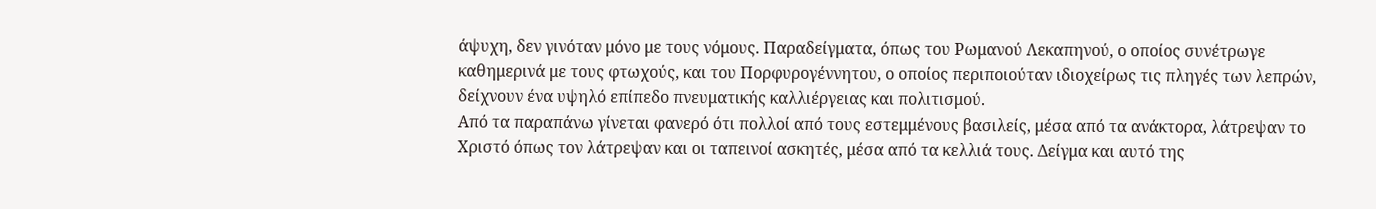άψυχη, δεν γινόταν μόνο με τους νόμους. Παραδείγματα, όπως του Ρωμανού Λεκαπηνού, ο οποίος συνέτρωγε καθημερινά με τους φτωχούς, και του Πορφυρογέννητου, ο οποίος περιποιούταν ιδιοχείρως τις πληγές των λεπρών, δείχνουν ένα υψηλό επίπεδο πνευματικής καλλιέργειας και πολιτισμού.
Από τα παραπάνω γίνεται φανερό ότι πολλοί από τους εστεμμένους βασιλείς, μέσα από τα ανάκτορα, λάτρεψαν το Χριστό όπως τον λάτρεψαν και οι ταπεινοί ασκητές, μέσα από τα κελλιά τους. Δείγμα και αυτό της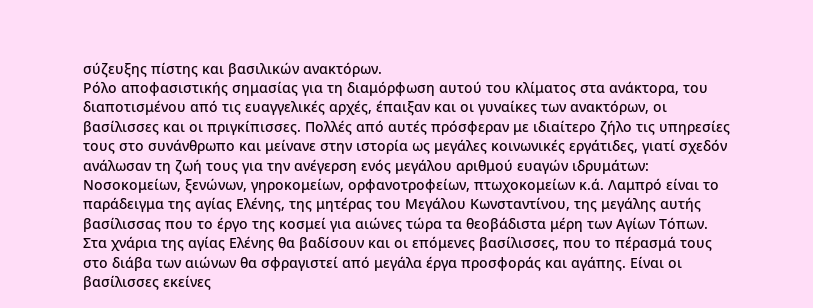σύζευξης πίστης και βασιλικών ανακτόρων.
Ρόλο αποφασιστικής σημασίας για τη διαμόρφωση αυτού του κλίματος στα ανάκτορα, του διαποτισμένου από τις ευαγγελικές αρχές, έπαιξαν και οι γυναίκες των ανακτόρων, οι βασίλισσες και οι πριγκίπισσες. Πολλές από αυτές πρόσφεραν με ιδιαίτερο ζήλο τις υπηρεσίες τους στο συνάνθρωπο και μείνανε στην ιστορία ως μεγάλες κοινωνικές εργάτιδες, γιατί σχεδόν ανάλωσαν τη ζωή τους για την ανέγερση ενός μεγάλου αριθμού ευαγών ιδρυμάτων: Νοσοκομείων, ξενώνων, γηροκομείων, ορφανοτροφείων, πτωχοκομείων κ.ά. Λαμπρό είναι το παράδειγμα της αγίας Ελένης, της μητέρας του Μεγάλου Κωνσταντίνου, της μεγάλης αυτής βασίλισσας που το έργο της κοσμεί για αιώνες τώρα τα θεοβάδιστα μέρη των Αγίων Τόπων.
Στα χνάρια της αγίας Ελένης θα βαδίσουν και οι επόμενες βασίλισσες, που το πέρασμά τους στο διάβα των αιώνων θα σφραγιστεί από μεγάλα έργα προσφοράς και αγάπης. Είναι οι βασίλισσες εκείνες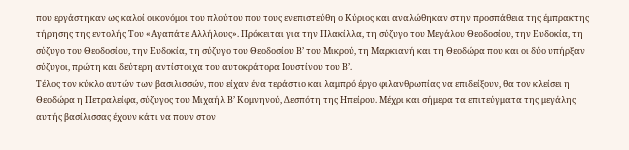που εργάστηκαν ως καλοί οικονόμοι του πλούτου που τους ενεπιστεύθη ο Κύριος και αναλώθηκαν στην προσπάθεια της έμπρακτης τήρησης της εντολής Του «Αγαπάτε Αλλήλους». Πρόκειται για την Πλακίλλα, τη σύζυγο του Μεγάλου Θεοδοσίου, την Ευδοκία, τη σύζυγο του Θεοδοσίου, την Ευδοκία, τη σύζυγο του Θεοδοσίου Β’ του Μικρού, τη Μαρκιανή και τη Θεοδώρα που και οι δύο υπήρξαν σύζυγοι, πρώτη και δεύτερη αντίστοιχα του αυτοκράτορα Ιουστίνου του Β’.
Τέλος τον κύκλο αυτών των βασιλισσών, που είχαν ένα τεράστιο και λαμπρό έργο φιλανθρωπίας να επιδείξουν, θα τον κλείσει η Θεοδώρα η Πετραλείφα, σύζυγος του Μιχαήλ Β’ Κομνηνού, Δεσπότη της Ηπείρου. Μέχρι και σήμερα τα επιτεύγματα της μεγάλης αυτής βασίλισσας έχουν κάτι να πουν στον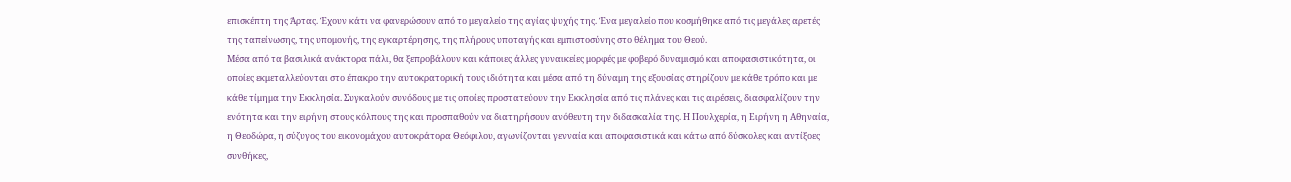επισκέπτη της Άρτας. Έχουν κάτι να φανερώσουν από το μεγαλείο της αγίας ψυχής της. Ένα μεγαλείο που κοσμήθηκε από τις μεγάλες αρετές της ταπείνωσης, της υπομονής, της εγκαρτέρησης, της πλήρους υποταγής και εμπιστοσύνης στο θέλημα του Θεού.
Μέσα από τα βασιλικά ανάκτορα πάλι, θα ξεπροβάλουν και κάποιες άλλες γυναικείες μορφές με φοβερό δυναμισμό και αποφασιστικότητα, οι οποίες εκμεταλλεύονται στο έπακρο την αυτοκρατορική τους ιδιότητα και μέσα από τη δύναμη της εξουσίας στηρίζουν με κάθε τρόπο και με κάθε τίμημα την Εκκλησία. Συγκαλούν συνόδους με τις οποίες προστατεύουν την Εκκλησία από τις πλάνες και τις αιρέσεις, διασφαλίζουν την ενότητα και την ειρήνη στους κόλπους της και προσπαθούν να διατηρήσουν ανόθευτη την διδασκαλία της. Η Πουλχερία, η Ειρήνη η Αθηναία, η Θεοδώρα, η σύζυγος του εικονομάχου αυτοκράτορα Θεόφιλου, αγωνίζονται γενναία και αποφασιστικά και κάτω από δύσκολες και αντίξοες συνθήκες,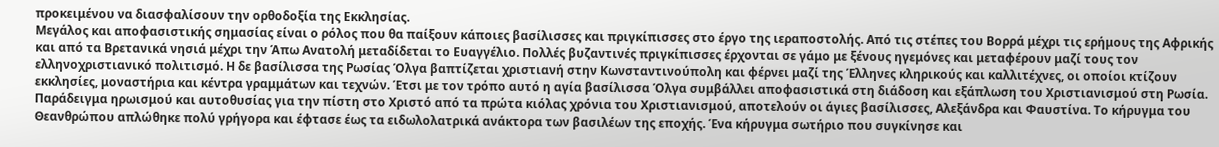προκειμένου να διασφαλίσουν την ορθοδοξία της Εκκλησίας.
Μεγάλος και αποφασιστικής σημασίας είναι ο ρόλος που θα παίξουν κάποιες βασίλισσες και πριγκίπισσες στο έργο της ιεραποστολής. Από τις στέπες του Βορρά μέχρι τις ερήμους της Αφρικής και από τα Βρετανικά νησιά μέχρι την Άπω Ανατολή μεταδίδεται το Ευαγγέλιο. Πολλές βυζαντινές πριγκίπισσες έρχονται σε γάμο με ξένους ηγεμόνες και μεταφέρουν μαζί τους τον ελληνοχριστιανικό πολιτισμό. Η δε βασίλισσα της Ρωσίας Όλγα βαπτίζεται χριστιανή στην Κωνσταντινούπολη και φέρνει μαζί της Έλληνες κληρικούς και καλλιτέχνες, οι οποίοι κτίζουν εκκλησίες, μοναστήρια και κέντρα γραμμάτων και τεχνών. Έτσι με τον τρόπο αυτό η αγία βασίλισσα Όλγα συμβάλλει αποφασιστικά στη διάδοση και εξάπλωση του Χριστιανισμού στη Ρωσία.
Παράδειγμα ηρωισμού και αυτοθυσίας για την πίστη στο Χριστό από τα πρώτα κιόλας χρόνια του Χριστιανισμού, αποτελούν οι άγιες βασίλισσες, Αλεξάνδρα και Φαυστίνα. Το κήρυγμα του Θεανθρώπου απλώθηκε πολύ γρήγορα και έφτασε έως τα ειδωλολατρικά ανάκτορα των βασιλέων της εποχής. Ένα κήρυγμα σωτήριο που συγκίνησε και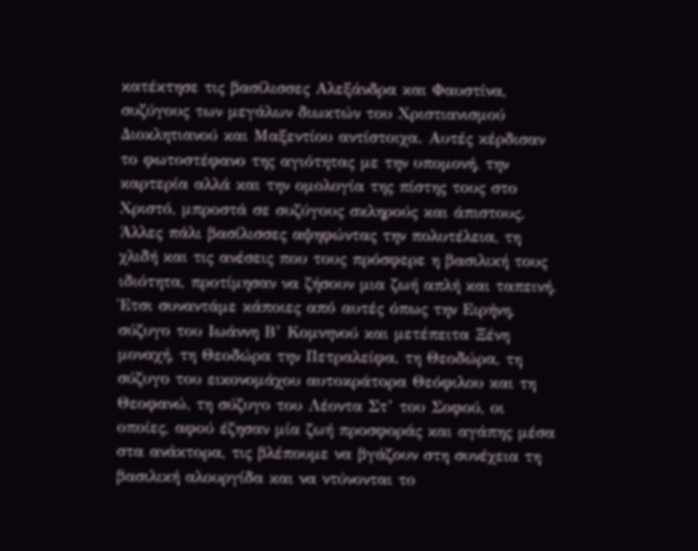κατέκτησε τις βασίλισσες Αλεξάνδρα και Φαυστίνα, συζύγους των μεγάλων διωκτών του Χριστιανισμού Διοκλητιανού και Μαξεντίου αντίστοιχα. Αυτές κέρδισαν το φωτοστέφανο της αγιότητας με την υπομονή, την καρτερία αλλά και την ομολογία της πίστης τους στο Χριστό, μπροστά σε συζύγους σκληρούς και άπιστους.
Άλλες πάλι βασίλισσες αψηφώντας την πολυτέλεια, τη χλιδή και τις ανέσεις που τους πρόσφερε η βασιλική τους ιδιότητα, προτίμησαν να ζήσουν μια ζωή απλή και ταπεινή. Έτσι συναντάμε κάποιες από αυτές όπως την Ειρήνη, σύζυγο του Ιωάννη Β’ Κομνηνού και μετέπειτα Ξένη μοναχή, τη Θεοδώρα την Πετραλείφα, τη Θεοδώρα, τη σύζυγο του εικονομάχου αυτοκράτορα Θεόφιλου και τη Θεοφανώ, τη σύζυγο του Λέοντα Στ’ του Σοφού, οι οποίες, αφού έζησαν μία ζωή προσφοράς και αγάπης μέσα στα ανάκτορα, τις βλέπουμε να βγάζουν στη συνέχεια τη βασιλική αλουργίδα και να ντύνονται το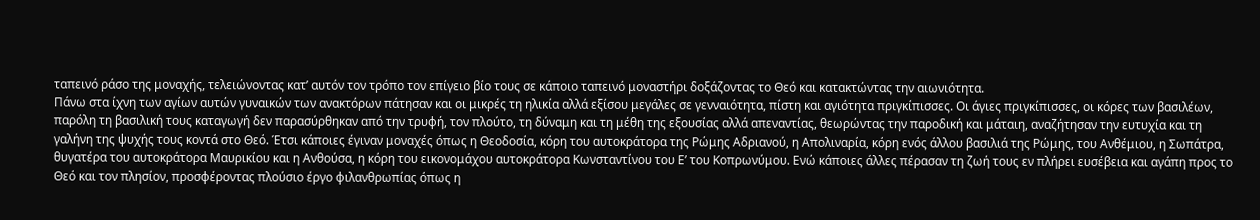ταπεινό ράσο της μοναχής, τελειώνοντας κατ’ αυτόν τον τρόπο τον επίγειο βίο τους σε κάποιο ταπεινό μοναστήρι δοξάζοντας το Θεό και κατακτώντας την αιωνιότητα.
Πάνω στα ίχνη των αγίων αυτών γυναικών των ανακτόρων πάτησαν και οι μικρές τη ηλικία αλλά εξίσου μεγάλες σε γενναιότητα, πίστη και αγιότητα πριγκίπισσες. Οι άγιες πριγκίπισσες, οι κόρες των βασιλέων, παρόλη τη βασιλική τους καταγωγή δεν παρασύρθηκαν από την τρυφή, τον πλούτο, τη δύναμη και τη μέθη της εξουσίας αλλά απεναντίας, θεωρώντας την παροδική και μάταιη, αναζήτησαν την ευτυχία και τη γαλήνη της ψυχής τους κοντά στο Θεό. Έτσι κάποιες έγιναν μοναχές όπως η Θεοδοσία, κόρη του αυτοκράτορα της Ρώμης Αδριανού, η Απολιναρία, κόρη ενός άλλου βασιλιά της Ρώμης, του Ανθέμιου, η Σωπάτρα, θυγατέρα του αυτοκράτορα Μαυρικίου και η Ανθούσα, η κόρη του εικονομάχου αυτοκράτορα Κωνσταντίνου του Ε’ του Κοπρωνύμου. Ενώ κάποιες άλλες πέρασαν τη ζωή τους εν πλήρει ευσέβεια και αγάπη προς το Θεό και τον πλησίον, προσφέροντας πλούσιο έργο φιλανθρωπίας όπως η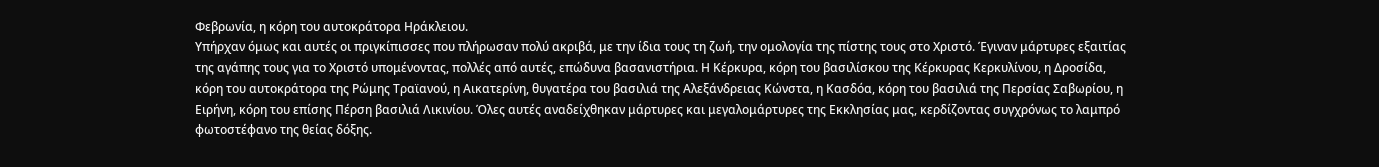Φεβρωνία, η κόρη του αυτοκράτορα Ηράκλειου.
Υπήρχαν όμως και αυτές οι πριγκίπισσες που πλήρωσαν πολύ ακριβά, με την ίδια τους τη ζωή, την ομολογία της πίστης τους στο Χριστό. Έγιναν μάρτυρες εξαιτίας της αγάπης τους για το Χριστό υπομένοντας, πολλές από αυτές, επώδυνα βασανιστήρια. Η Κέρκυρα, κόρη του βασιλίσκου της Κέρκυρας Κερκυλίνου, η Δροσίδα, κόρη του αυτοκράτορα της Ρώμης Τραϊανού, η Αικατερίνη, θυγατέρα του βασιλιά της Αλεξάνδρειας Κώνστα, η Κασδόα, κόρη του βασιλιά της Περσίας Σαβωρίου, η Ειρήνη, κόρη του επίσης Πέρση βασιλιά Λικινίου. Όλες αυτές αναδείχθηκαν μάρτυρες και μεγαλομάρτυρες της Εκκλησίας μας, κερδίζοντας συγχρόνως το λαμπρό φωτοστέφανο της θείας δόξης.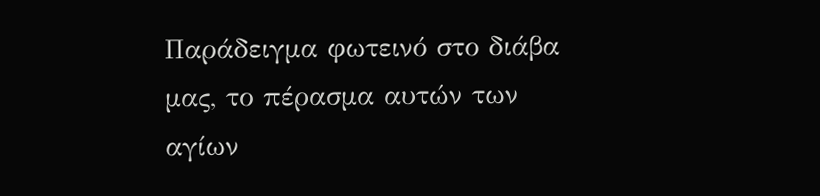Παράδειγμα φωτεινό στο διάβα μας, το πέρασμα αυτών των αγίων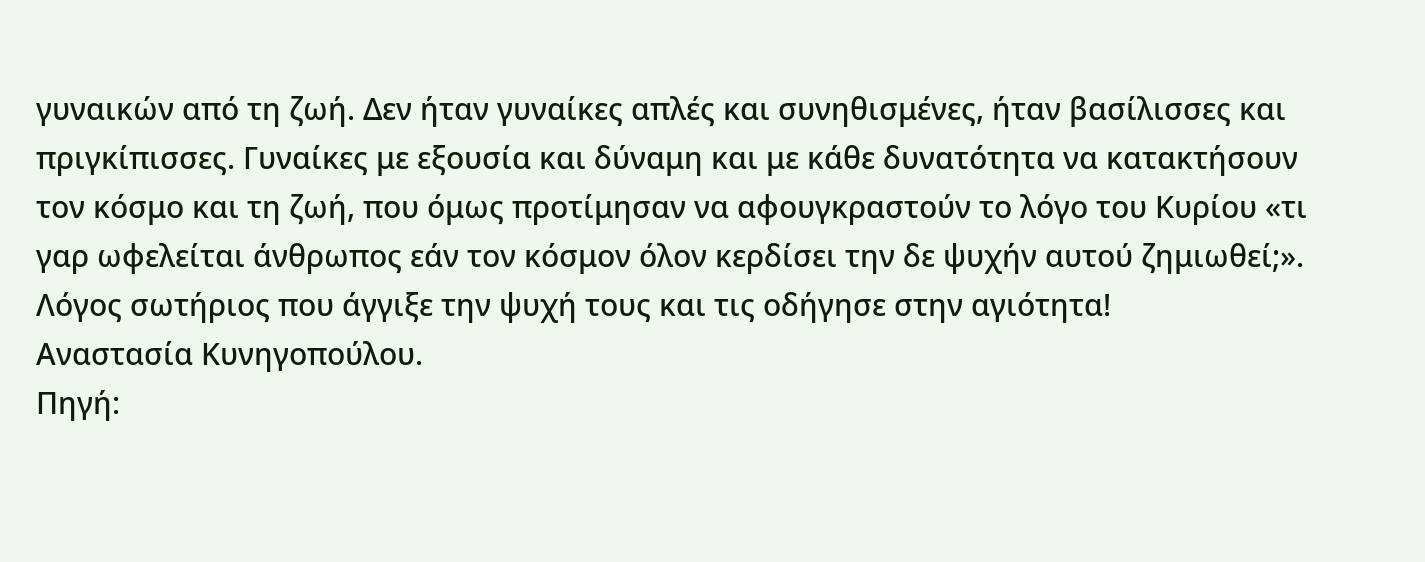γυναικών από τη ζωή. Δεν ήταν γυναίκες απλές και συνηθισμένες, ήταν βασίλισσες και πριγκίπισσες. Γυναίκες με εξουσία και δύναμη και με κάθε δυνατότητα να κατακτήσουν τον κόσμο και τη ζωή, που όμως προτίμησαν να αφουγκραστούν το λόγο του Κυρίου «τι γαρ ωφελείται άνθρωπος εάν τον κόσμον όλον κερδίσει την δε ψυχήν αυτού ζημιωθεί;». Λόγος σωτήριος που άγγιξε την ψυχή τους και τις οδήγησε στην αγιότητα!
Αναστασία Κυνηγοπούλου.
Πηγή: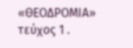«ΘΕΟΔΡΟΜΙΑ» τεύχος 1 .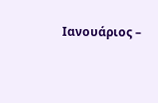Ιανουάριος –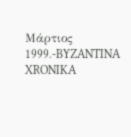Μάρτιος 1999.-BYZANTINA XRONIKA